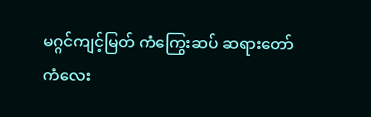မဂ္ဂင်ကျင့်မြတ် ကံကြွေးဆပ် ဆရားတော်
ကံလေး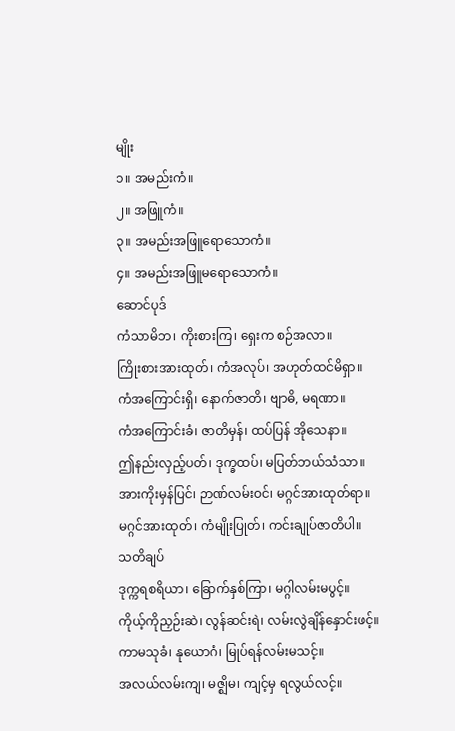မျိုး
၁။ အမည်းကံ။
၂။ အဖြူကံ။
၃။ အမည်းအဖြူရောသောကံ။
၄။ အမည်းအဖြူမရောသောကံ။
ဆောင်ပုဒ်
ကံသာမိဘ၊ ကိုးစားကြ၊ ရှေးက စဉ်အလာ။
ကြိုးစားအားထုတ်၊ ကံအလုပ်၊ အဟုတ်ထင်မိရှာ။
ကံအကြောင်းရှိ၊ နောက်ဇာတိ၊ ဗျာဓိ, မရဏာ။
ကံအကြောင်းခံ၊ ဇာတိမှန်၊ ထပ်ပြန် အိုသေနာ။
ဤနည်းလှည့်ပတ်၊ ဒုက္ခထပ်၊ မပြတ်ဘယ်သံသာ။
အားကိုးမှန်ပြင်၊ ဉာဏ်လမ်းဝင်၊ မဂ္ဂင်အားထုတ်ရာ။
မဂ္ဂင်အားထုတ်၊ ကံမျိုးပြုတ်၊ ကင်းချုပ်ဇာတိပါ။
သတိချပ်
ဒုက္ကရစရိယာ၊ ခြောက်နှစ်ကြာ၊ မဂ္ဂါလမ်းမပွင့်။
ကိုယ့်ကိုညှဉ်းဆဲ၊ လွန်ဆင်းရဲ၊ လမ်းလွဲချိန်နှောင်းဖင့်။
ကာမသုခံ၊ နုယောဂံ၊ မြုပ်ရန်လမ်းမသင့်။
အလယ်လမ်းကျ၊ မဇ္ဈိမ၊ ကျင့်မှ ရလွယ်လင့်။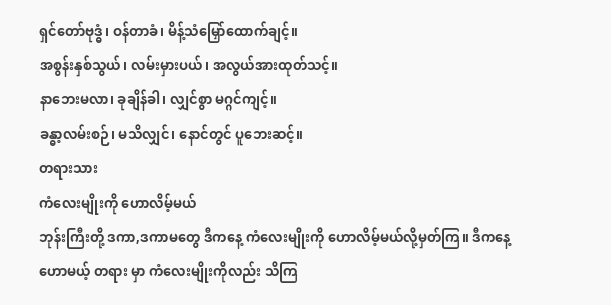ရှင်တော်ဗုဒ္ဓံ၊ ဝန်တာခံ၊ မိန့်သံမြှော်ထောက်ချင့်။
အစွန်းနှစ်သွယ်၊ လမ်းမှားပယ်၊ အလွယ်အားထုတ်သင့်။
နာဘေးမလာ၊ ခုချိန်ခါ၊ လျှင်စွာ မဂ္ဂင်ကျင့်။
ခန္ဓာ့လမ်းစဉ်၊ မသိလျှင်၊ နောင်တွင် ပူဘေးဆင့်။
တရားသား
ကံလေးမျိုးကို ဟောလိမ့်မယ်
ဘုန်းကြီးတို့ ဒကာ,ဒကာမတွေ ဒီကနေ့ ကံလေးမျိုးကို ဟောလိမ့်မယ်လို့မှတ်ကြ။ ဒီကနေ့ဟောမယ့် တရား မှာ ကံလေးမျိုးကိုလည်း သိကြ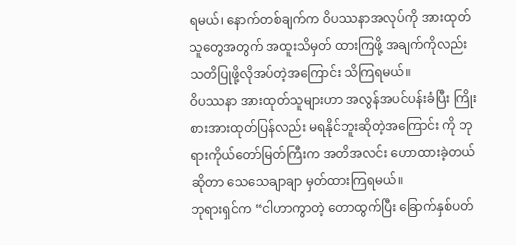ရမယ်၊ နောက်တစ်ချက်က ဝိပဿနာအလုပ်ကို အားထုတ်သူတွေအတွက် အထူးသိမှတ် ထားကြဖို့ အချက်ကိုလည်း သတိပြုဖို့လိုအပ်တဲ့အကြောင်း သိကြရမယ်။
ဝိပဿနာ အားထုတ်သူများဟာ အလွန်အပင်ပန်းခံပြီး ကြိုးစားအားထုတ်ပြန်လည်း မရနိုင်ဘူးဆိုတဲ့အကြောင်း ကို ဘုရားကိုယ်တော်မြတ်ကြီးက အတိအလင်း ဟောထားခဲ့တယ်ဆိုတာ သေသေချာချာ မှတ်ထားကြရမယ်။
ဘုရားရှင်က “ငါဟာကွာတဲ့ တောထွက်ပြီး ခြောက်နှစ်ပတ်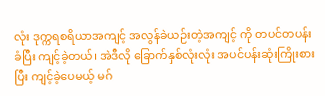လုံး ဒုက္ကရစရိယာအကျင့် အလွန်ခဲယဉ်းတဲ့အကျင့် ကို တပင်တပန်းခံပြီး ကျင့်ခဲ့တယ်၊ အဲဒီလို ခြောက်နှစ်လုံးလုံး အပင်ပန်းဆုံးကြိုးစားပြီး ကျင့်ခဲ့ပေမယ့် မဂ်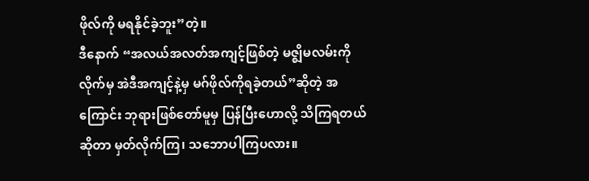ဖိုလ်ကို မရနိုင်ခဲ့ဘူး”တဲ့။
ဒီနောက် “အလယ်အလတ်အကျင့်ဖြစ်တဲ့ မဇ္ဈိမလမ်းကိုလိုက်မှ အဲဒီအကျင့်နဲ့မှ မဂ်ဖိုလ်ကိုရခဲ့တယ်”ဆိုတဲ့ အကြောင်း ဘုရားဖြစ်တော်မူမှ ပြန်ပြီးဟောလို့ သိကြရတယ်ဆိုတာ မှတ်လိုက်ကြ၊ သဘောပါကြပလား။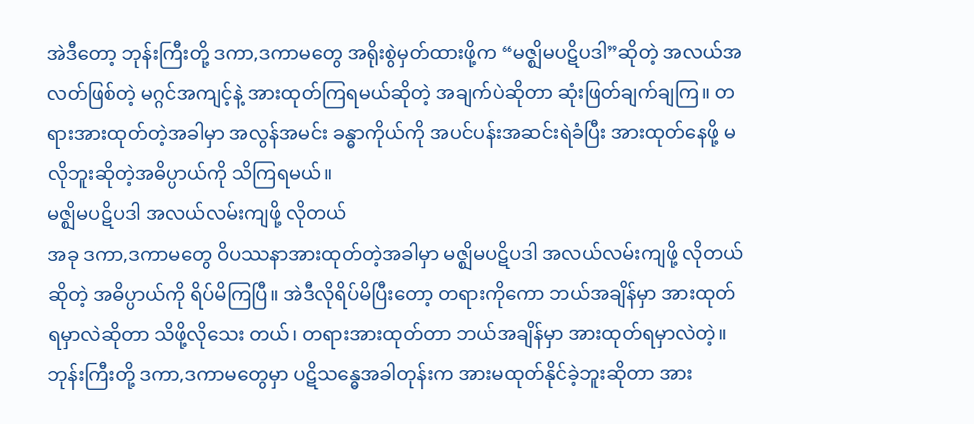အဲဒီတော့ ဘုန်းကြီးတို့ ဒကာ,ဒကာမတွေ အရိုးစွဲမှတ်ထားဖို့က “မဇ္ဈိမပဋိပဒါ”ဆိုတဲ့ အလယ်အလတ်ဖြစ်တဲ့ မဂ္ဂင်အကျင့်နဲ့ အားထုတ်ကြရမယ်ဆိုတဲ့ အချက်ပဲဆိုတာ ဆုံးဖြတ်ချက်ချကြ။ တရားအားထုတ်တဲ့အခါမှာ အလွန်အမင်း ခန္ဓာကိုယ်ကို အပင်ပန်းအဆင်းရဲခံပြီး အားထုတ်နေဖို့ မလိုဘူးဆိုတဲ့အဓိပ္ပာယ်ကို သိကြရမယ်။
မဇ္ဈိမပဋိပဒါ အလယ်လမ်းကျဖို့ လိုတယ်
အခု ဒကာ,ဒကာမတွေ ဝိပဿနာအားထုတ်တဲ့အခါမှာ မဇ္ဈိမပဋိပဒါ အလယ်လမ်းကျဖို့ လိုတယ်ဆိုတဲ့ အဓိပ္ပာယ်ကို ရိပ်မိကြပြီ။ အဲဒီလိုရိပ်မိပြီးတော့ တရားကိုကော ဘယ်အချိန်မှာ အားထုတ်ရမှာလဲဆိုတာ သိဖို့လိုသေး တယ်၊ တရားအားထုတ်တာ ဘယ်အချိန်မှာ အားထုတ်ရမှာလဲတဲ့။
ဘုန်းကြီးတို့ ဒကာ,ဒကာမတွေမှာ ပဋိသန္ဓေအခါတုန်းက အားမထုတ်နိုင်ခဲ့ဘူးဆိုတာ အား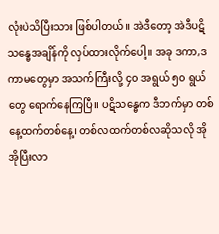လုံးပဲသိပြီးသား ဖြစ်ပါတယ်။ အဲဒီတော့ အဲဒီပဋိသန္ဓေအချိန်ကို လှပ်ထားလိုက်ပေါ့။ အခု ဒကာ,ဒကာမတွေမှာ အသက်ကြီးလို့ ၄၀ အရွယ် ၅၀ ရွယ်တွေ ရောက်နေကြပြီ။ ပဋိသန္ဓေက ဒီဘက်မှာ တစ်နေ့ထက်တစ်နေ့၊ တစ်လထက်တစ်လဆိုသလို အိုအိုပြီးလာ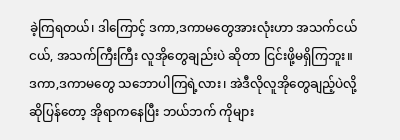ခဲ့ကြရတယ်၊ ဒါကြောင့် ဒကာ,ဒကာမတွေအားလုံးဟာ အသက်ငယ်ငယ်, အသက်ကြီးကြီး လူအိုတွေချည်းပဲ ဆိုတာ ငြင်းဖို့မရှိကြဘူး။
ဒကာ,ဒကာမတွေ သဘောပါကြရဲ့လား၊ အဲဒီလိုလူအိုတွေချည့်ပဲလို့ ဆိုပြန်တော့ အိုရာကနေပြီး ဘယ်ဘက် ကိုများ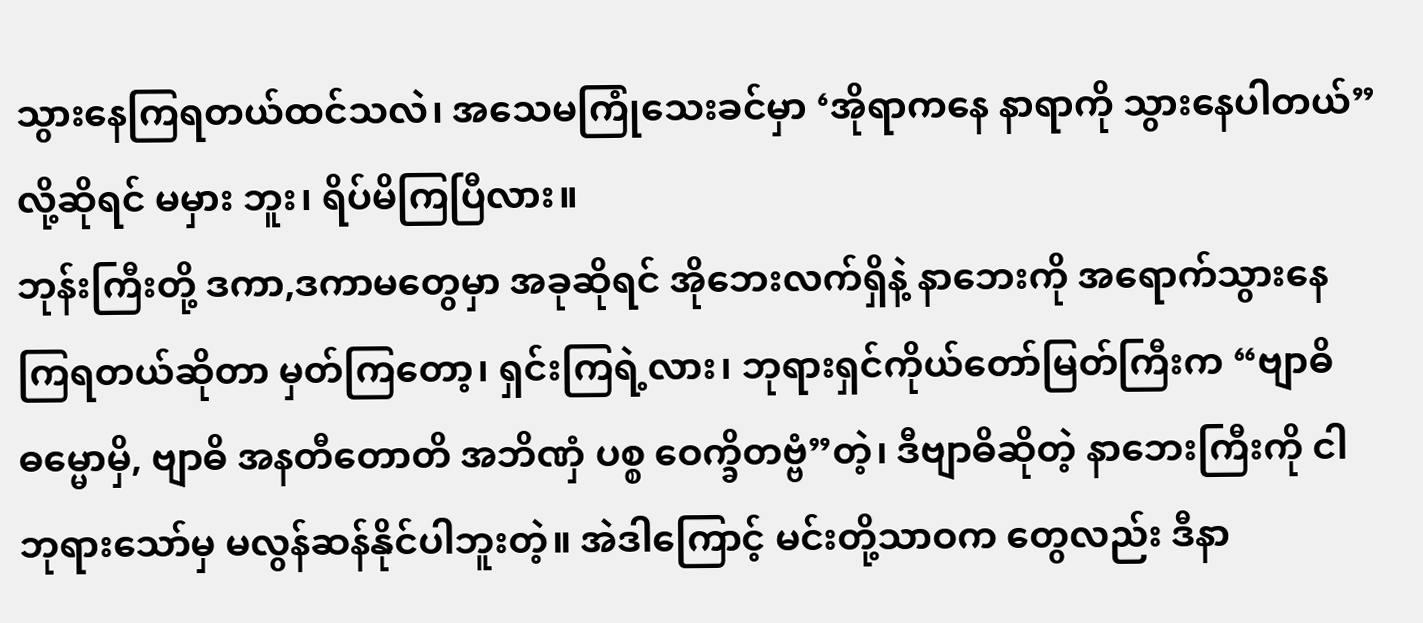သွားနေကြရတယ်ထင်သလဲ၊ အသေမကြုံသေးခင်မှာ ‘အိုရာကနေ နာရာကို သွားနေပါတယ်”လို့ဆိုရင် မမှား ဘူး၊ ရိပ်မိကြပြီလား။
ဘုန်းကြီးတို့ ဒကာ,ဒကာမတွေမှာ အခုဆိုရင် အိုဘေးလက်ရှိနဲ့ နာဘေးကို အရောက်သွားနေကြရတယ်ဆိုတာ မှတ်ကြတော့၊ ရှင်းကြရဲ့လား၊ ဘုရားရှင်ကိုယ်တော်မြတ်ကြီးက “ဗျာဓိဓမ္မောမှိ, ဗျာဓိ အနတီတောတိ အဘိဏှံ ပစ္စ ဝေက္ခိတဗ္ဗံ”တဲ့၊ ဒီဗျာဓိဆိုတဲ့ နာဘေးကြီးကို ငါဘုရားသော်မှ မလွန်ဆန်နိုင်ပါဘူးတဲ့။ အဲဒါကြောင့် မင်းတို့သာဝက တွေလည်း ဒီနာ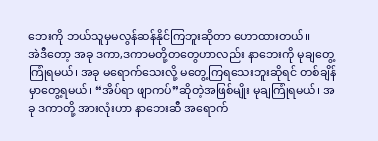ဘေးကို ဘယ်သူမှမလွန်ဆန်နိုင်ကြဘူးဆိုတာ ဟောထားတယ်။
အဲဒီတော့ အခု ဒကာ,ဒကာမတို့တတွေဟာလည်း နာဘေးကို မုချတွေ့ကြုံရမယ်၊ အခု မရောက်သေးလို့ မတွေ့ကြရသေးဘူးဆိုရင် တစ်ချိန်မှာတွေ့ရမယ်၊ “အိပ်ရာ ဖျာကပ်”ဆိုတဲ့အဖြစ်မျိုး မုချကြုံရမယ်၊ အခု ဒကာတို့ အားလုံးဟာ နာဘေးဆီ အရောက်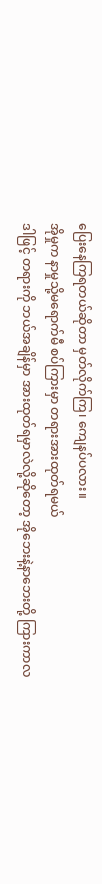ပြေးနေကြရတယ်ဆိုတာ မှတ်လိုက်ကြ၊ ကျေနပ်ပလား။
အိုမှုက နာမှုသို့မရောက်မီ စပ်ကြားမှာ တရားအားထုတ်ရမယ်
ဒါဖြင့် တရားကို ဘယ်အချိန်မှာ အားထုတ်ရမှာလဲလို့ဆိုတော့ အိုဘေးနဲ့နာဘေးတို့ ကြားကာလ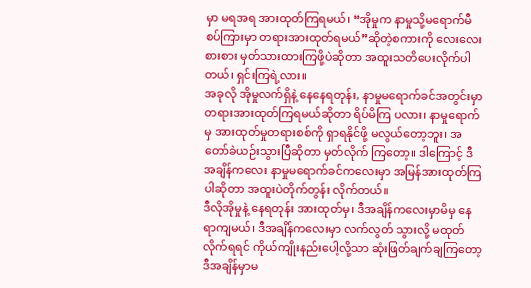မှာ မရအရ အားထုတ်ကြရမယ်၊ “အိုမှုက နာမှုသို့မရောက်မီ စပ်ကြားမှာ တရားအားထုတ်ရမယ်”ဆိုတဲ့စကားကို လေးလေးစားစား မှတ်သားထားကြဖို့ပဲဆိုတာ အထူးသတိပေးလိုက်ပါတယ်၊ ရှင်းကြရဲ့လား။
အခုလို အိုမှုလက်ရှိနဲ့ နေနေရတုန်း, နာမှုမရောက်ခင်အတွင်းမှာ တရားအားထုတ်ကြရမယ်ဆိုတာ ရိပ်မိကြ ပလား၊ နာမှုရောက်မှ အားထုတ်မှုတရားစစ်ကို ရှာရနိုင်ဖို့ မလွယ်တော့ဘူး၊ အတော်ခဲယဉ်းသွားပြီဆိုတာ မှတ်လိုက် ကြတော့။ ဒါကြောင့် ဒီအချိန်ကလေး နာမှုမရောက်ခင်ကလေးမှာ အမြန်အားထုတ်ကြပါဆိုတာ အထူးပဲတိုက်တွန်း လိုက်တယ်။
ဒီလိုအိုမှုနဲ့ နေရတုန်း အားထုတ်မှ၊ ဒီအချိန်ကလေးမှာမိမှ နေရာကျမယ်၊ ဒီအချိန်ကလေးမှာ လက်လွတ် သွားလို့ မထုတ်လိုက်ရရင် ကိုယ်ကျိုးနည်းပေါ့လို့သာ ဆုံးဖြတ်ချက်ချကြတော့ ဒီအချိန်မှာမ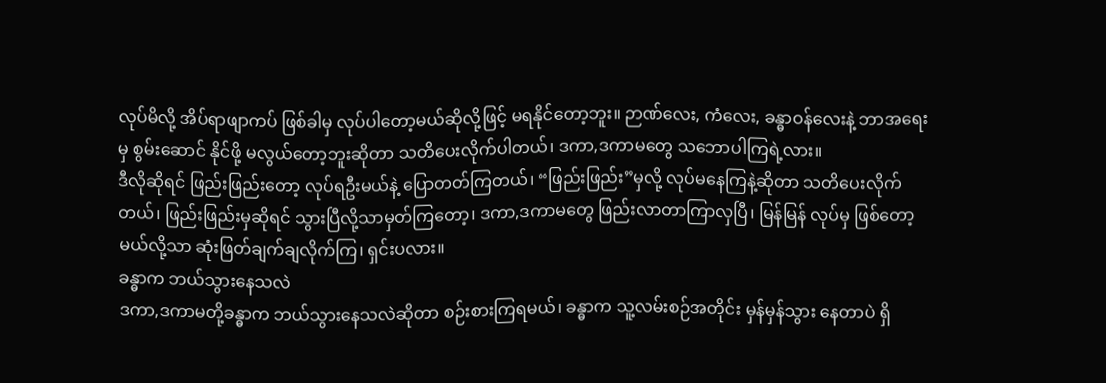လုပ်မိလို့ အိပ်ရာဖျာကပ် ဖြစ်ခါမှ လုပ်ပါတော့မယ်ဆိုလို့ဖြင့် မရနိုင်တော့ဘူး။ ဉာဏ်လေး, ကံလေး, ခန္ဓာဝန်လေးနဲ့ ဘာအရေးမှ စွမ်းဆောင် နိုင်ဖို့ မလွယ်တော့ဘူးဆိုတာ သတိပေးလိုက်ပါတယ်၊ ဒကာ,ဒကာမတွေ သဘောပါကြရဲ့လား။
ဒီလိုဆိုရင် ဖြည်းဖြည်းတော့ လုပ်ရဦးမယ်နဲ့ ပြောတတ်ကြတယ်၊ “ဖြည်းဖြည်း”မှလို့ လုပ်မနေကြနဲ့ဆိုတာ သတိပေးလိုက်တယ်၊ ဖြည်းဖြည်းမှဆိုရင် သွားပြီလို့သာမှတ်ကြတော့၊ ဒကာ,ဒကာမတွေ ဖြည်းလာတာကြာလှပြီ၊ မြန်မြန် လုပ်မှ ဖြစ်တော့မယ်လို့သာ ဆုံးဖြတ်ချက်ချလိုက်ကြ၊ ရှင်းပလား။
ခန္ဓာက ဘယ်သွားနေသလဲ
ဒကာ,ဒကာမတို့ခန္ဓာက ဘယ်သွားနေသလဲဆိုတာ စဉ်းစားကြရမယ်၊ ခန္ဓာက သူ့လမ်းစဉ်အတိုင်း မှန်မှန်သွား နေတာပဲ ရှိ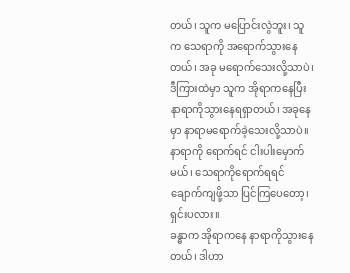တယ်၊ သူက မပြောင်းလွဲဘူး၊ သူက သေရာကို အရောက်သွားနေတယ်၊ အခု မရောက်သေးလို့သာပဲ၊ ဒီကြားထဲမှာ သူက အိုရာကနေပြီး နာရာကိုသွားနေရရှာတယ်၊ အခုနေမှာ နာရာမရောက်ခဲ့သေးလို့သာပဲ။ နာရာကို ရောက်ရင် ငါးပါးမှောက်မယ်၊ သေရာကိုရောက်ရရင် ချောက်ကျဖို့သာ ပြင်ကြပေတော့၊ ရှင်းပလား။
ခန္ဓာက အိုရာကနေ နာရာကိုသွားနေတယ်၊ ဒါဟာ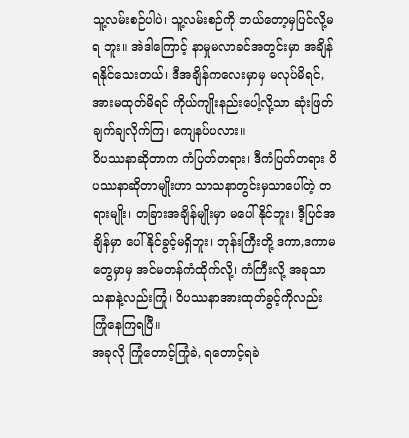သူ့လမ်းစဉ်ပါပဲ၊ သူ့လမ်းစဉ်ကို ဘယ်တော့မှပြင်လို့မရ ဘူး။ အဲဒါကြောင့် နာမှုမလာခင်အတွင်းမှာ အချိန်ရနိုင်သေးတယ်၊ ဒီအချိန်ကလေးမှာမှ မလုပ်မိရင်, အားမထုတ်မိရင် ကိုယ်ကျိုးနည်းပေါ့လို့သာ ဆုံးဖြတ်ချက်ချလိုက်ကြ၊ ကျေနပ်ပလား။
ဝိပဿနာဆိုတာက ကံပြတ်တရား၊ ဒီကံပြတ်တရား ဝိပဿနာဆိုတာမျိုးဟာ သာသနာတွင်းမှသာပေါ်တဲ့ တရားမျိုး၊ တခြားအချိန်မျိုးမှာ မပေါ်နိုင်ဘူး၊ ဒီ့ပြင်အချိန်မှာ ပေါ်နိုင်ခွင့်မရှိဘူး၊ ဘုန်းကြီးတို့ ဒကာ,ဒကာမတွေမှာမှ အင်မတန်ကံထိုက်လို့၊ ကံကြီးလို့ အခုသာသနာနဲ့လည်းကြုံ၊ ဝိပဿနာအားထုတ်ခွင့်ကိုလည်း ကြုံနေကြရပြီ။
အခုလို ကြုံတောင့်ကြုံခဲ, ရတောင့်ရခဲ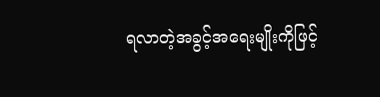ရလာတဲ့အခွင့်အရေးမျိုးကိုဖြင့်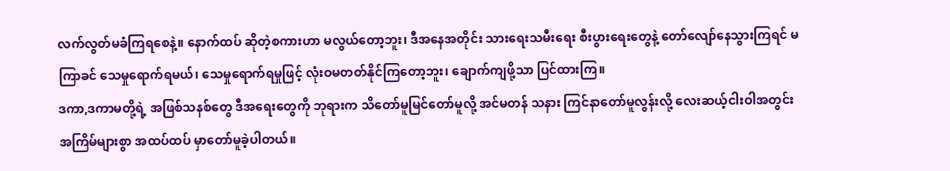လက်လွတ်မခံကြရစေနဲ့။ နောက်ထပ် ဆိုတဲ့စကားဟာ မလွယ်တော့ဘူး၊ ဒီအနေအတိုင်း သားရေးသမီးရေး စီးပွားရေးတွေနဲ့ တော်လျော်နေသွားကြရင် မကြာခင် သေမှုရောက်ရမယ်၊ သေမှုရောက်ရမှုဖြင့် လုံးဝမတတ်နိုင်ကြတော့ဘူး၊ ချောက်ကျဖို့သာ ပြင်ထားကြ။
ဒကာ,ဒကာမတို့ရဲ့ အဖြစ်သနစ်တွေ ဒီအရေးတွေကို ဘုရားက သိတော်မူမြင်တော်မူလို့ အင်မတန် သနား ကြင်နာတော်မူလွန်းလို့ လေးဆယ့်ငါးဝါအတွင်း အကြိမ်များစွာ အထပ်ထပ် မှာတော်မူခဲ့ပါတယ်။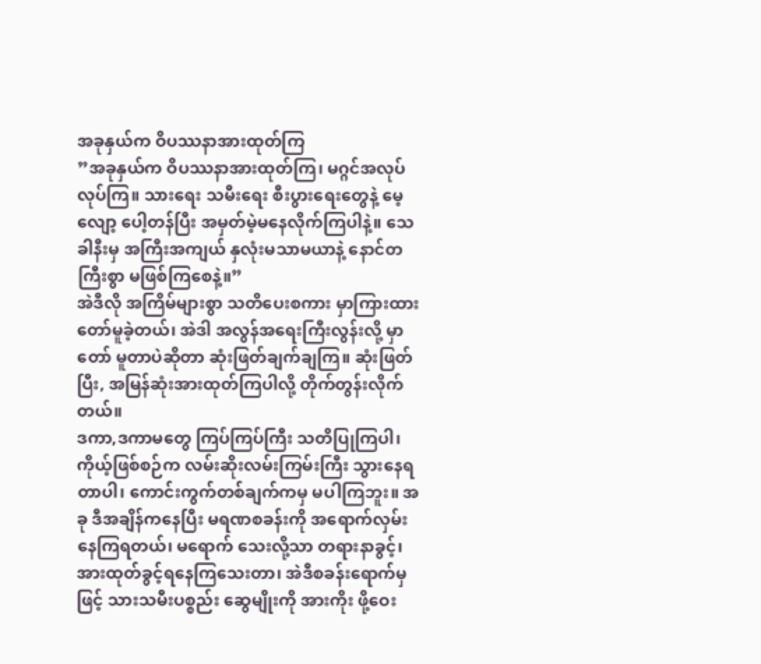အခုနှယ်က ဝိပဿနာအားထုတ်ကြ
”အခုနှယ်က ဝိပဿနာအားထုတ်ကြ၊ မဂ္ဂင်အလုပ်လုပ်ကြ။ သားရေး သမီးရေး စီးပွားရေးတွေနဲ့ မေ့လျော့ ပေါ့တန်ပြီး အမှတ်မဲ့မနေလိုက်ကြပါနဲ့။ သေခါနီးမှ အကြီးအကျယ် နှလုံးမသာမယာနဲ့ နောင်တကြီးစွာ မဖြစ်ကြစေနဲ့။”
အဲဒီလို အကြိမ်များစွာ သတိပေးစကား မှာကြားထားတော်မူခဲ့တယ်၊ အဲဒါ အလွန်အရေးကြီးလွန်းလို့ မှာတော် မူတာပဲဆိုတာ ဆုံးဖြတ်ချက်ချကြ။ ဆုံးဖြတ်ပြီး, အမြန်ဆုံးအားထုတ်ကြပါလို့ တိုက်တွန်းလိုက်တယ်။
ဒကာ,ဒကာမတွေ ကြပ်ကြပ်ကြီး သတိပြုကြပါ၊ ကိုယ့်ဖြစ်စဉ်က လမ်းဆိုးလမ်းကြမ်းကြီး သွားနေရတာပါ၊ ကောင်းကွက်တစ်ချက်ကမှ မပါကြဘူး။ အခု ဒီအချိန်ကနေပြီး မရဏစခန်းကို အရောက်လှမ်းနေကြရတယ်၊ မရောက် သေးလို့သာ တရားနာခွင့်၊ အားထုတ်ခွင့်ရနေကြသေးတာ၊ အဲဒီစခန်းရောက်မှဖြင့် သားသမီးပစ္စည်း ဆွေမျိုးကို အားကိုး ဖို့ဝေး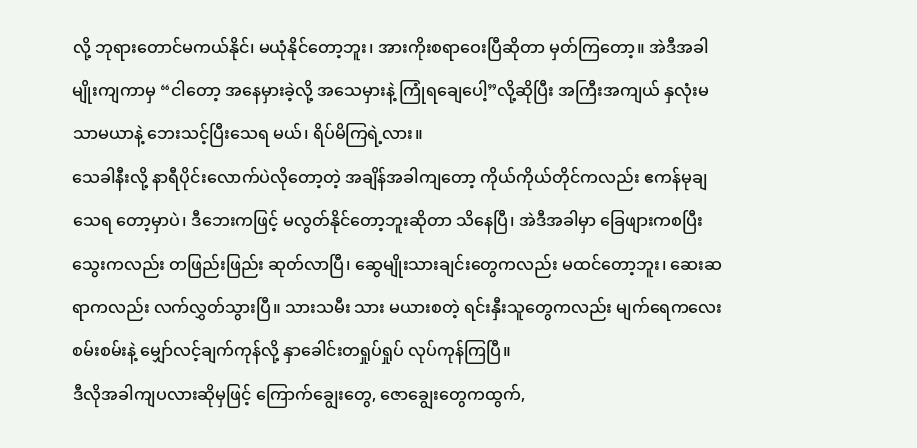လို့ ဘုရားတောင်မကယ်နိုင်၊ မယုံနိုင်တော့ဘူး၊ အားကိုးစရာဝေးပြီဆိုတာ မှတ်ကြတော့။ အဲဒီအခါမျိုးကျကာမှ “ငါတော့ အနေမှားခဲ့လို့ အသေမှားနဲ့ ကြုံရချေပေါ့”လို့ဆိုပြီး အကြီးအကျယ် နှလုံးမသာမယာနဲ့ ဘေးသင့်ပြီးသေရ မယ်၊ ရိပ်မိကြရဲ့လား။
သေခါနီးလို့ နာရီပိုင်းလောက်ပဲလိုတော့တဲ့ အချိန်အခါကျတော့ ကိုယ်ကိုယ်တိုင်ကလည်း ဧကန်မုချ သေရ တော့မှာပဲ၊ ဒီဘေးကဖြင့် မလွတ်နိုင်တော့ဘူးဆိုတာ သိနေပြီ၊ အဲဒီအခါမှာ ခြေဖျားကစပြီး သွေးကလည်း တဖြည်းဖြည်း ဆုတ်လာပြီ၊ ဆွေမျိုးသားချင်းတွေကလည်း မထင်တော့ဘူး၊ ဆေးဆရာကလည်း လက်လွှတ်သွားပြီ။ သားသမီး သား မယားစတဲ့ ရင်းနှီးသူတွေကလည်း မျက်ရေကလေးစမ်းစမ်းနဲ့ မျှော်လင့်ချက်ကုန်လို့ နှာခေါင်းတရှုပ်ရှုပ် လုပ်ကုန်ကြပြီ။
ဒီလိုအခါကျပလားဆိုမှဖြင့် ကြောက်ချွေးတွေ, ဇောချွေးတွေကထွက်,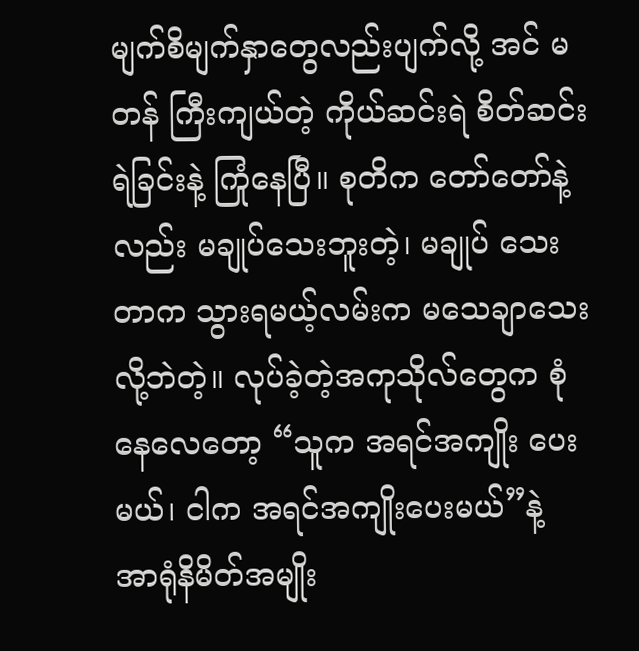မျက်စိမျက်နှာတွေလည်းပျက်လို့ အင် မတန် ကြီးကျယ်တဲ့ ကိုယ်ဆင်းရဲ စိတ်ဆင်းရဲခြင်းနဲ့ ကြုံနေပြီ။ စုတိက တော်တော်နဲ့လည်း မချုပ်သေးဘူးတဲ့၊ မချုပ် သေးတာက သွားရမယ့်လမ်းက မသေချာသေးလို့ဘဲတဲ့။ လုပ်ခဲ့တဲ့အကုသိုလ်တွေက စုံနေလေတော့ “သူက အရင်အကျိုး ပေးမယ်၊ ငါက အရင်အကျိုးပေးမယ်”နဲ့ အာရုံနိမိတ်အမျိုး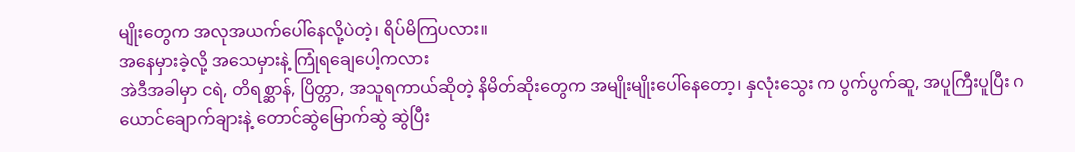မျိုးတွေက အလုအယက်ပေါ်နေလို့ပဲတဲ့၊ ရိပ်မိကြပလား။
အနေမှားခဲ့လို့ အသေမှားနဲ့ ကြုံရချေပေါ့ကလား
အဲဒီအခါမှာ ငရဲ, တိရစ္ဆာန်, ပြိတ္တာ, အသူရကာယ်ဆိုတဲ့ နိမိတ်ဆိုးတွေက အမျိုးမျိုးပေါ်နေတော့၊ နှလုံးသွေး က ပွက်ပွက်ဆူ, အပူကြီးပူပြီး ဂယောင်ချောက်ချားနဲ့ တောင်ဆွဲမြောက်ဆွဲ ဆွဲပြီး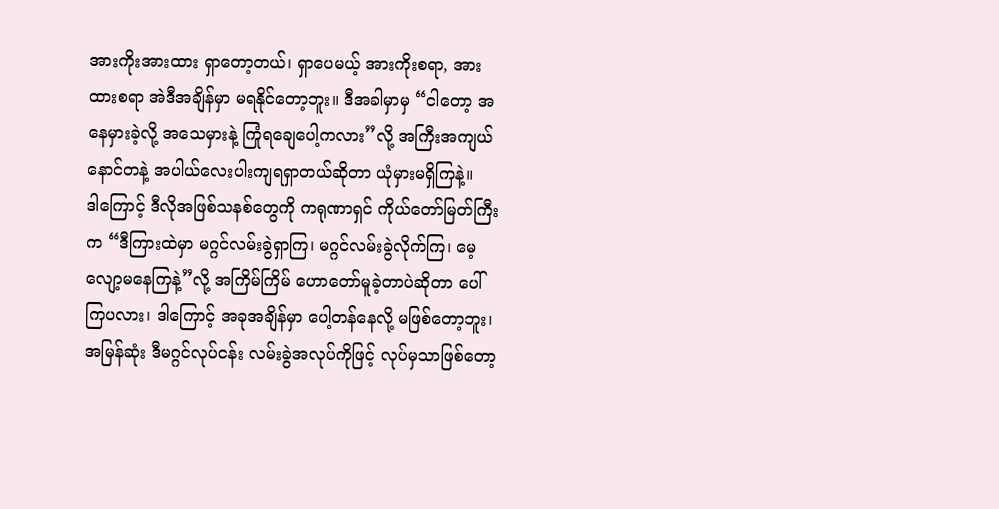အားကိုးအားထား ရှာတော့တယ်၊ ရှာပေမယ့် အားကိုးစရာ, အားထားစရာ အဲဒီအချိန်မှာ မရနိုင်တော့ဘူး။ ဒီအခါမှာမှ “ငါတော့ အနေမှားခဲ့လို့ အသေမှားနဲ့ ကြုံရချေပေါ့ကလား”လို့ အကြီးအကျယ် နောင်တနဲ့ အပါယ်လေးပါးကျရရှာတယ်ဆိုတာ ယုံမှားမရှိကြနဲ့။
ဒါကြောင့် ဒီလိုအဖြစ်သနစ်တွေကို ကရုဏာရှင် ကိုယ်တော်မြတ်ကြီးက “ဒီကြားထဲမှာ မဂ္ဂင်လမ်းခွဲရှာကြ၊ မဂ္ဂင်လမ်းခွဲလိုက်ကြ၊ မေ့လျော့မနေကြနဲ့”လို့ အကြိမ်ကြိမ် ဟောတော်မူခဲ့တာပဲဆိုတာ ပေါ်ကြပလား၊ ဒါကြောင့် အခုအချိန်မှာ ပေါ့တန်နေလို့ မဖြစ်တော့ဘူး၊ အမြန်ဆုံး ဒီမဂ္ဂင်လုပ်ငန်း လမ်းခွဲအလုပ်ကိုဖြင့် လုပ်မှသာဖြစ်တော့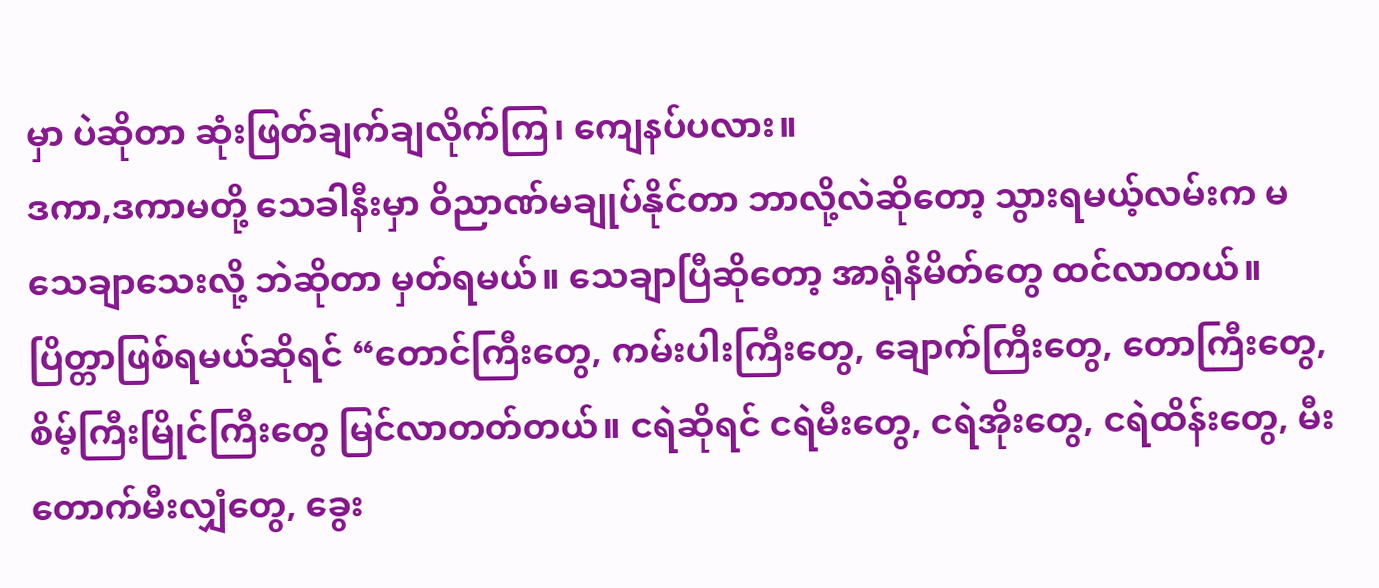မှာ ပဲဆိုတာ ဆုံးဖြတ်ချက်ချလိုက်ကြ၊ ကျေနပ်ပလား။
ဒကာ,ဒကာမတို့ သေခါနီးမှာ ဝိညာဏ်မချုပ်နိုင်တာ ဘာလို့လဲဆိုတော့ သွားရမယ့်လမ်းက မသေချာသေးလို့ ဘဲဆိုတာ မှတ်ရမယ်။ သေချာပြီဆိုတော့ အာရုံနိမိတ်တွေ ထင်လာတယ်။ ပြိတ္တာဖြစ်ရမယ်ဆိုရင် “တောင်ကြီးတွေ, ကမ်းပါးကြီးတွေ, ချောက်ကြီးတွေ, တောကြီးတွေ, စိမ့်ကြီးမြိုင်ကြီးတွေ မြင်လာတတ်တယ်။ ငရဲဆိုရင် ငရဲမီးတွေ, ငရဲအိုးတွေ, ငရဲထိန်းတွေ, မီးတောက်မီးလျှံတွေ, ခွေး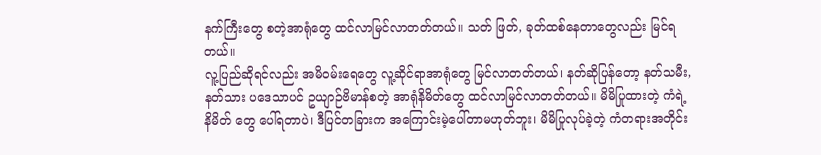နက်ကြီးတွေ စတဲ့အာရုံတွေ ထင်လာမြင်လာတတ်တယ်။ သတ် ဖြတ်, ခုတ်ထစ်နေတာတွေလည်း မြင်ရတယ်။
လူ့ပြည်ဆိုရင်လည်း အမိဝမ်းရေတွေ လူ့ဆိုင်ရာအာရုံတွေ မြင်လာတတ်တယ်၊ နတ်ဆိုပြန်တော့ နတ်သမီး, နတ်သား ပဒေသာပင် ဥယျာဉ်ဗိမာန်စတဲ့ အာရုံနိမိတ်တွေ ထင်လာမြင်လာတတ်တယ်။ မိမိပြုထားတဲ့ ကံရဲ့နိမိတ် တွေ ပေါ်ရတာပဲ၊ ဒီပြင်တခြားက အကြောင်းမဲ့ပေါ်တာမဟုတ်ဘူး၊ မိမိပြုလုပ်ခဲ့တဲ့ ကံတရားအတိုင်း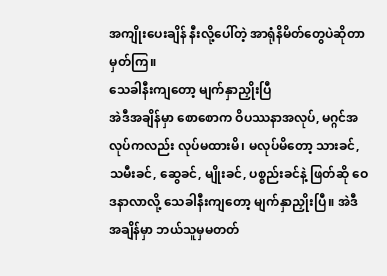အကျိုးပေးချိန် နီးလို့ပေါ်တဲ့ အာရုံနိမိတ်တွေပဲဆိုတာ မှတ်ကြ။
သေခါနီးကျတော့ မျက်နှာညှိုးပြီ
အဲဒီအချိန်မှာ စောစောက ဝိပဿနာအလုပ်, မဂ္ဂင်အလုပ်ကလည်း လုပ်မထားမိ၊ မလုပ်မိတော့ သားခင်, သမီးခင်, ဆွေခင်, မျိုးခင်, ပစ္စည်းခင်နဲ့ ဖြတ်ဆို ဝေဒနာလာလို့ သေခါနီးကျတော့ မျက်နှာညှိုးပြီ။ အဲဒီအချိန်မှာ ဘယ်သူမှမတတ်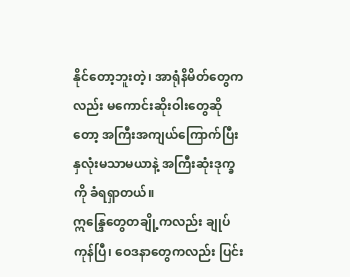နိုင်တော့ဘူးတဲ့၊ အာရုံနိမိတ်တွေကလည်း မကောင်းဆိုးဝါးတွေဆိုတော့ အကြီးအကျယ်ကြောက်ပြီး နှလုံးမသာမယာနဲ့ အကြီးဆုံးဒုက္ခကို ခံရရှာတယ်။
ဣန္ဒြေတွေတချို့ကလည်း ချုပ်ကုန်ပြီ၊ ဝေဒနာတွေကလည်း ပြင်း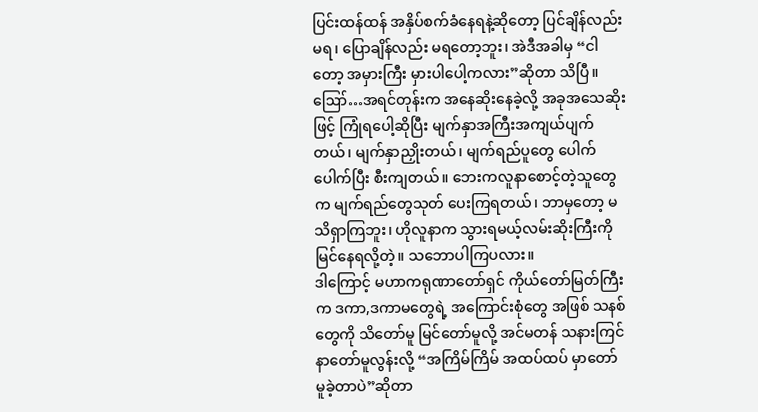ပြင်းထန်ထန် အနှိပ်စက်ခံနေရနဲ့ဆိုတော့ ပြင်ချိန်လည်းမရ၊ ပြောချိန်လည်း မရတော့ဘူး၊ အဲဒီအခါမှ “ငါတော့ အမှားကြီး မှားပါပေါ့ကလား”ဆိုတာ သိပြီ။ ဪ…အရင်တုန်းက အနေဆိုးနေခဲ့လို့ အခုအသေဆိုးဖြင့် ကြုံရပေါ့ဆိုပြီး မျက်နှာအကြီးအကျယ်ပျက်တယ်၊ မျက်နှာညှိုးတယ်၊ မျက်ရည်ပူတွေ ပေါက်ပေါက်ပြီး စီးကျတယ်။ ဘေးကလူနာစောင့်တဲ့သူတွေက မျက်ရည်တွေသုတ် ပေးကြရတယ်၊ ဘာမှတော့ မသိရှာကြဘူး၊ ဟိုလူနာက သွားရမယ့်လမ်းဆိုးကြီးကို မြင်နေရလို့တဲ့။ သဘောပါကြပလား။
ဒါကြောင့် မဟာကရုဏာတော်ရှင် ကိုယ်တော်မြတ်ကြီးက ဒကာ,ဒကာမတွေရဲ့ အကြောင်းစုံတွေ အဖြစ် သနစ်တွေကို သိတော်မူ မြင်တော်မူလို့ အင်မတန် သနားကြင်နာတော်မူလွန်းလို့ “အကြိမ်ကြိမ် အထပ်ထပ် မှာတော် မူခဲ့တာပဲ”ဆိုတာ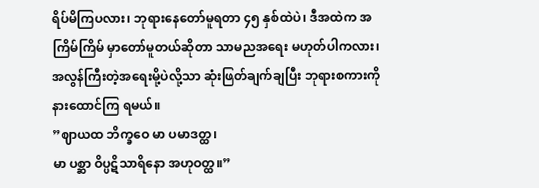ရိပ်မိကြပလား၊ ဘုရားနေတော်မူရတာ ၄၅ နှစ်ထဲပဲ၊ ဒီအထဲက အကြိမ်ကြိမ် မှာတော်မူတယ်ဆိုတာ သာမညအရေး မဟုတ်ပါကလား၊ အလွန်ကြီးတဲ့အရေးမို့ပဲလို့သာ ဆုံးဖြတ်ချက်ချပြီး ဘုရားစကားကို နားထောင်ကြ ရမယ်။
”ဈာယထ ဘိက္ခဝေ မာ ပမာဒတ္ထ၊
မာ ပစ္ဆာ ဝိပ္ပဋိသာရိနော အဟုဝတ္ထ။”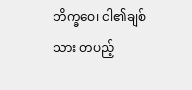ဘိက္ခဝေ၊ ငါ၏ချစ်သား တပည့်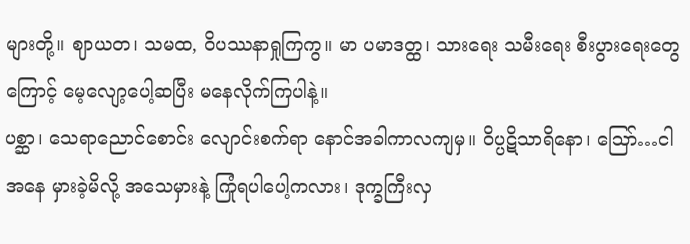များတို့။ ဈာယတ၊ သမထ, ဝိပဿနာရှုကြကွ။ မာ ပမာဒတ္ထ၊ သားရေး သမီးရေး စီးပွားရေးတွေကြောင့် မေ့လျော့ပေါ့ဆပြီး မနေလိုက်ကြပါနဲ့။
ပစ္ဆာ၊ သေရာညောင်စောင်း လျောင်းစက်ရာ နောင်အခါကာလကျမှ။ ဝိပ္ပဋိသာရိနော၊ ဪ…ငါ အနေ မှားခဲ့မိလို့ အသေမှားနဲ့ ကြုံရပါပေါ့ကလား၊ ဒုက္ခကြီးလှ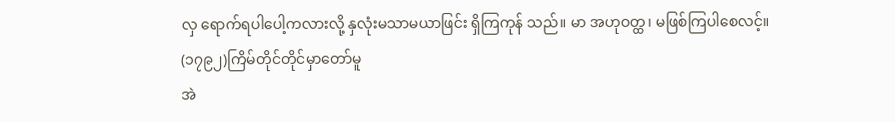လှ ရောက်ရပါပေါ့ကလားလို့ နှလုံးမသာမယာဖြင်း ရှိကြကုန် သည်။ မာ အဟုဝတ္ထ၊ မဖြစ်ကြပါစေလင့်။
(၁၇၉၂)ကြိမ်တိုင်တိုင်မှာတော်မူ
အဲ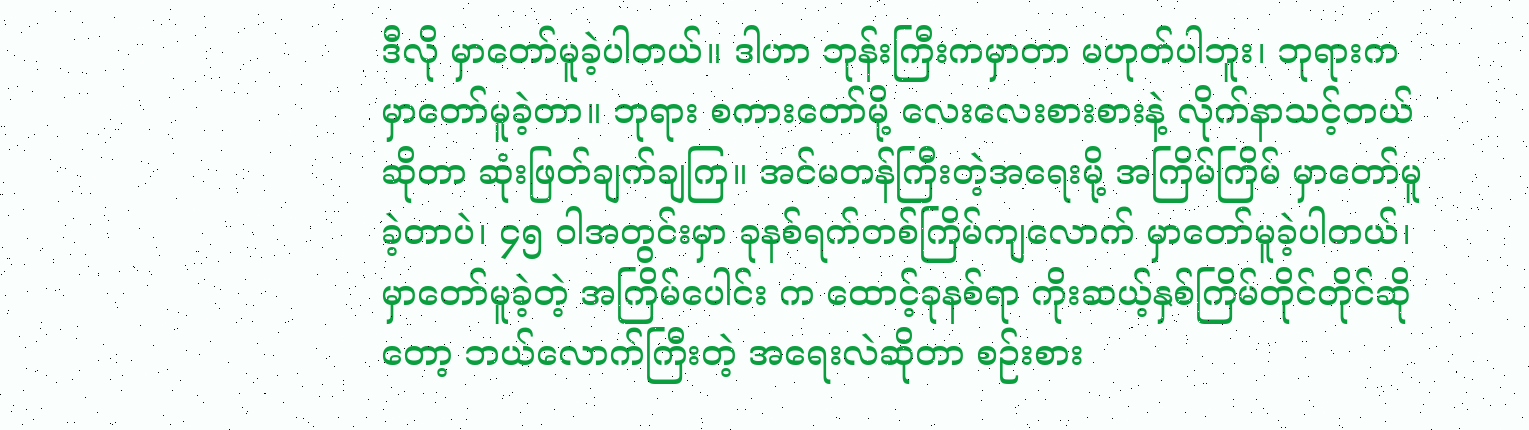ဒီလို မှာတော်မူခဲ့ပါတယ်။ ဒါဟာ ဘုန်းကြီးကမှာတာ မဟုတ်ပါဘူး၊ ဘုရားက မှာတော်မူခဲ့တာ။ ဘုရား စကားတော်မို့ လေးလေးစားစားနဲ့ လိုက်နာသင့်တယ်ဆိုတာ ဆုံးဖြတ်ချက်ချကြ။ အင်မတန်ကြီးတဲ့အရေးမို့ အကြိမ်ကြိမ် မှာတော်မူခဲ့တာပဲ၊ ၄၅ ဝါအတွင်းမှာ ခုနစ်ရက်တစ်ကြိမ်ကျလောက် မှာတော်မူခဲ့ပါတယ်၊ မှာတော်မူခဲ့တဲ့ အကြိမ်ပေါင်း က ထောင့်ခုနစ်ရာ ကိုးဆယ့်နှစ်ကြိမ်တိုင်တိုင်ဆိုတော့ ဘယ်လောက်ကြီးတဲ့ အရေးလဲဆိုတာ စဉ်းစား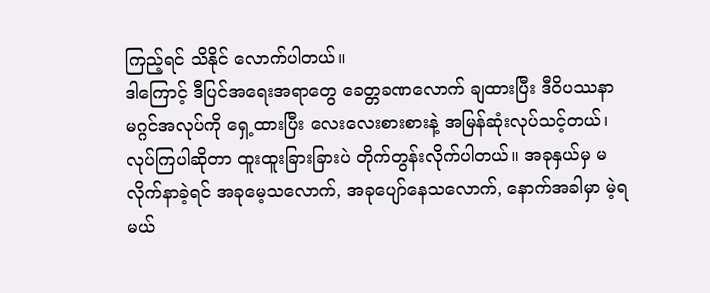ကြည့်ရင် သိနိုင် လောက်ပါတယ်။
ဒါကြောင့် ဒီပြင်အရေးအရာတွေ ခေတ္တခဏလောက် ချထားပြီး ဒီဝိပဿနာ မဂ္ဂင်အလုပ်ကို ရှေ့ထားပြီး လေးလေးစားစားနဲ့ အမြန်ဆုံးလုပ်သင့်တယ်၊ လုပ်ကြပါဆိုတာ ထူးထူးခြားခြားပဲ တိုက်တွန်းလိုက်ပါတယ်။ အခုနှယ်မှ မလိုက်နာခဲ့ရင် အခုမေ့သလောက်, အခုပျော်နေသလောက်, နောက်အခါမှာ မဲ့ရမယ်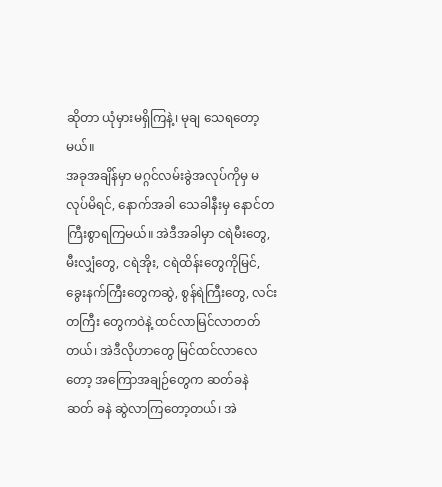ဆိုတာ ယုံမှားမရှိကြနဲ့၊ မုချ သေရတော့မယ်။
အခုအချိန်မှာ မဂ္ဂင်လမ်းခွဲအလုပ်ကိုမှ မလုပ်မိရင်, နောက်အခါ သေခါနီးမှ နောင်တကြီးစွာရကြမယ်။ အဲဒီအခါမှာ ငရဲမီးတွေ, မီးလျှံတွေ, ငရဲအိုး, ငရဲထိန်းတွေကိုမြင်, ခွေးနက်ကြီးတွေကဆွဲ, စွန်ရဲကြီးတွေ, လင်းတကြီး တွေကဝဲနဲ့ ထင်လာမြင်လာတတ်တယ်၊ အဲဒီလိုဟာတွေ မြင်ထင်လာလေတော့ အကြောအချဉ်တွေက ဆတ်ခနဲ ဆတ် ခနဲ ဆွဲလာကြတော့တယ်၊ အဲ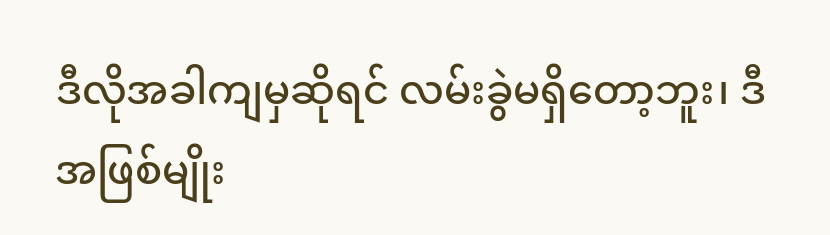ဒီလိုအခါကျမှဆိုရင် လမ်းခွဲမရှိတော့ဘူး၊ ဒီအဖြစ်မျိုး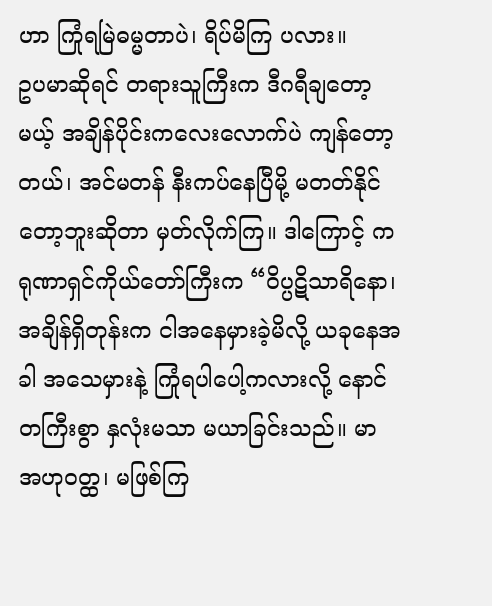ဟာ ကြုံရမြဲဓမ္မတာပဲ၊ ရိပ်မိကြ ပလား။
ဥပမာဆိုရင် တရားသူကြီးက ဒီဂရီချတော့မယ့် အချိန်ပိုင်းကလေးလောက်ပဲ ကျန်တော့တယ်၊ အင်မတန် နီးကပ်နေပြီမို့ မတတ်နိုင်တော့ဘူးဆိုတာ မှတ်လိုက်ကြ။ ဒါကြောင့် ကရုဏာရှင်ကိုယ်တော်ကြီးက “ဝိပ္ပဋိသာရိနော၊ အချိန်ရှိတုန်းက ငါအနေမှားခဲ့မိလို့ ယခုနေအခါ အသေမှားနဲ့ ကြုံရပါပေါ့ကလားလို့ နောင်တကြီးစွာ နှလုံးမသာ မယာခြင်းသည်။ မာ အဟုဝတ္ထ၊ မဖြစ်ကြ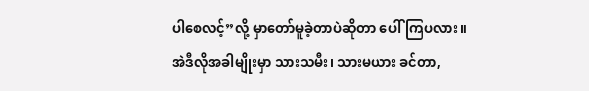ပါစေလင့်”လို့ မှာတော်မူခဲ့တာပဲဆိုတာ ပေါ်ကြပလား။
အဲဒီလိုအခါမျိုးမှာ သားသမီး၊ သားမယား ခင်တာ,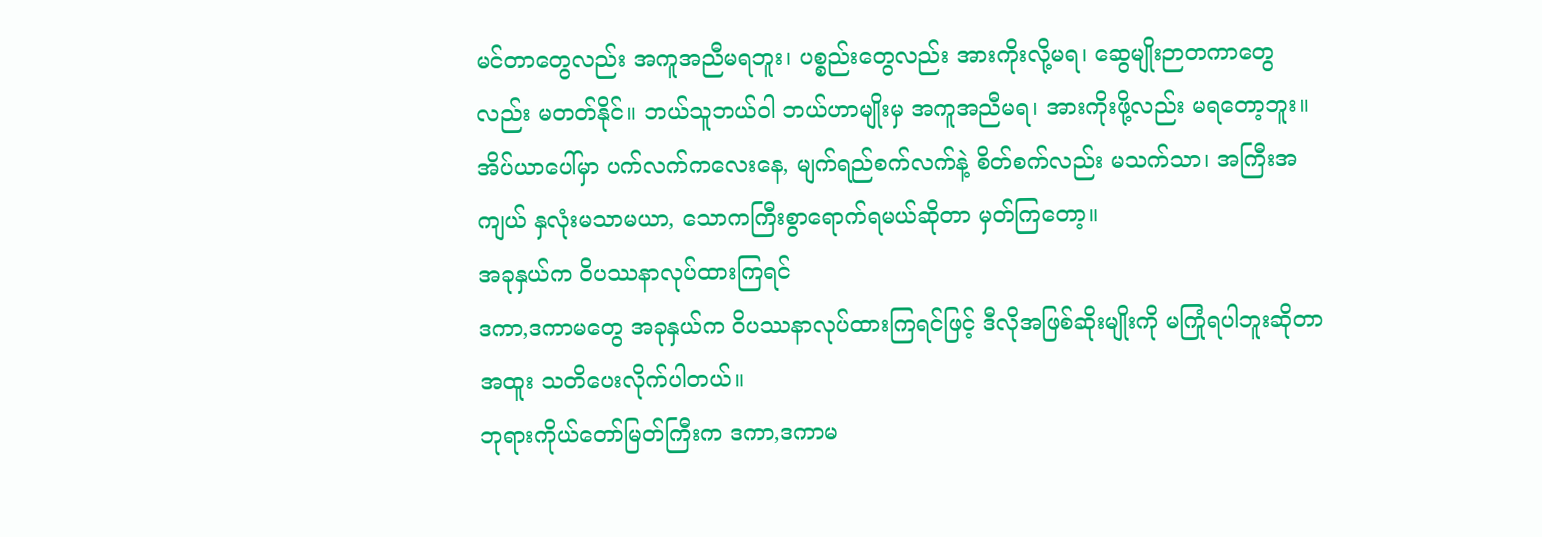မင်တာတွေလည်း အကူအညီမရဘူး၊ ပစ္စည်းတွေလည်း အားကိုးလို့မရ၊ ဆွေမျိုးဉာတကာတွေလည်း မတတ်နိုင်။ ဘယ်သူဘယ်ဝါ ဘယ်ဟာမျိုးမှ အကူအညီမရ၊ အားကိုးဖို့လည်း မရတော့ဘူး။ အိပ်ယာပေါ်မှာ ပက်လက်ကလေးနေ, မျက်ရည်စက်လက်နဲ့ စိတ်စက်လည်း မသက်သာ၊ အကြီးအကျယ် နှလုံးမသာမယာ, သောကကြီးစွာရောက်ရမယ်ဆိုတာ မှတ်ကြတော့။
အခုနှယ်က ဝိပဿနာလုပ်ထားကြရင်
ဒကာ,ဒကာမတွေ အခုနှယ်က ဝိပဿနာလုပ်ထားကြရင်ဖြင့် ဒီလိုအဖြစ်ဆိုးမျိုးကို မကြုံရပါဘူးဆိုတာ အထူး သတိပေးလိုက်ပါတယ်။
ဘုရားကိုယ်တော်မြတ်ကြီးက ဒကာ,ဒကာမ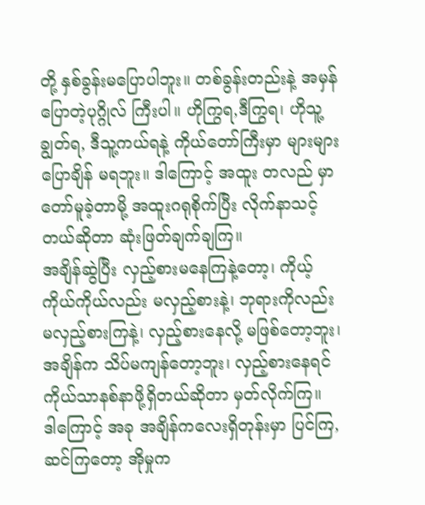တို့ နှစ်ခွန်းမပြောပါဘူး။ တစ်ခွန်းတည်းနဲ့ အမှန်ပြောတဲ့ပုဂ္ဂိုလ် ကြီးပါ။ ဟိုကြွရ,ဒီကြွရ၊ ဟိုသူ့ချွတ်ရ, ဒီသူ့ကယ်ရနဲ့ ကိုယ်တော်ကြီးမှာ များများပြောချိန် မရဘူး။ ဒါကြောင့် အထူး တလည် မှာတော်မူခဲ့တာမို့ အထူးဂရုစိုက်ပြီး လိုက်နာသင့်တယ်ဆိုတာ ဆုံးဖြတ်ချက်ချကြ။
အချိန်ဆွဲပြီး လှည့်စားမနေကြနဲ့တော့၊ ကိုယ့်ကိုယ်ကိုယ်လည်း မလှည့်စားနဲ့၊ ဘုရားကိုလည်း မလှည့်စားကြနဲ့၊ လှည့်စားနေလို့ မဖြစ်တော့ဘူး၊ အချိန်က သိပ်မကျန်တော့ဘူး၊ လှည့်စားနေရင် ကိုယ်သာနစ်နာဖို့ရှိတယ်ဆိုတာ မှတ်လိုက်ကြ။
ဒါကြောင့် အခု အချိန်ကလေးရှိတုန်းမှာ ပြင်ကြ, ဆင်ကြတော့ အိုမှုက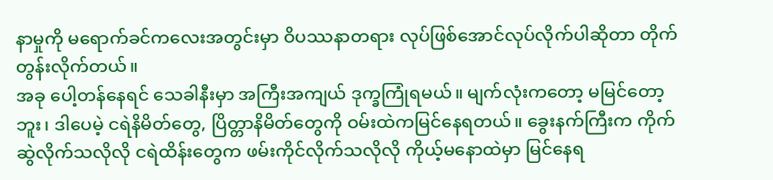နာမှုကို မရောက်ခင်ကလေးအတွင်းမှာ ဝိပဿနာတရား လုပ်ဖြစ်အောင်လုပ်လိုက်ပါဆိုတာ တိုက်တွန်းလိုက်တယ်။
အခု ပေါ့တန်နေရင် သေခါနီးမှာ အကြီးအကျယ် ဒုက္ခကြုံရမယ်။ မျက်လုံးကတော့ မမြင်တော့ဘူး၊ ဒါပေမဲ့ ငရဲနိမိတ်တွေ, ပြိတ္တာနိမိတ်တွေကို ဝမ်းထဲကမြင်နေရတယ်။ ခွေးနက်ကြီးက ကိုက်ဆွဲလိုက်သလိုလို ငရဲထိန်းတွေက ဖမ်းကိုင်လိုက်သလိုလို ကိုယ့်မနောထဲမှာ မြင်နေရ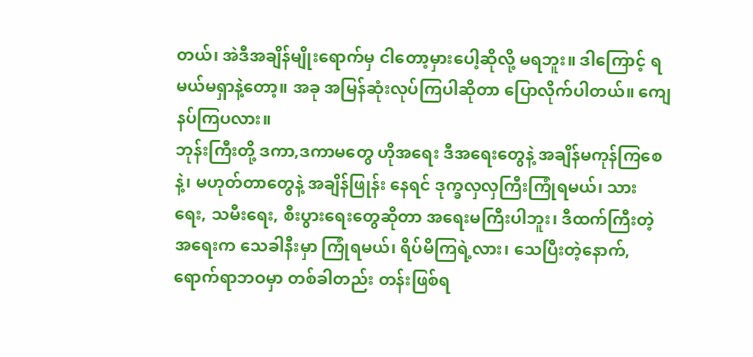တယ်၊ အဲဒီအချိန်မျိုးရောက်မှ ငါတော့မှားပေါ့ဆိုလို့ မရဘူး။ ဒါကြောင့် ရမယ်မရှာနဲ့တော့။ အခု အမြန်ဆုံးလုပ်ကြပါဆိုတာ ပြောလိုက်ပါတယ်။ ကျေနပ်ကြပလား။
ဘုန်းကြီးတို့ ဒကာ,ဒကာမတွေ ဟိုအရေး ဒီအရေးတွေနဲ့ အချိန်မကုန်ကြစေနဲ့၊ မဟုတ်တာတွေနဲ့ အချိန်ဖြုန်း နေရင် ဒုက္ခလှလှကြီးကြုံရမယ်၊ သားရေး, သမီးရေး, စီးပွားရေးတွေဆိုတာ အရေးမကြီးပါဘူး၊ ဒီထက်ကြီးတဲ့အရေးက သေခါနီးမှာ ကြုံရမယ်၊ ရိပ်မိကြရဲ့လား၊ သေပြီးတဲ့နောက်, ရောက်ရာဘဝမှာ တစ်ခါတည်း တန်းဖြစ်ရ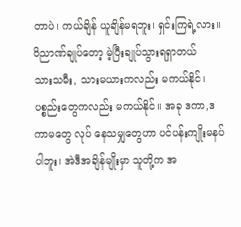တာပဲ၊ ကယ်ချိန် ယူချိန်မရဘူး၊ ရှင်းကြရဲ့လား။
ဝိညာဏ်ချုပ်တော့ မဲ့ပြီးချုပ်သွားရရှာတယ်
သားသမီး, သားမယားကလည်း မကယ်နိုင်၊ ပစ္စည်းတွေကလည်း မကယ်နိုင်။ အခု ဒကာ,ဒကာမတွေ လုပ် နေသမျှတွေဟာ ပင်ပန်းကျိုးမနပ်ပါဘူး၊ အဲဒီအချိန်မျိုးမှာ သူတို့က အ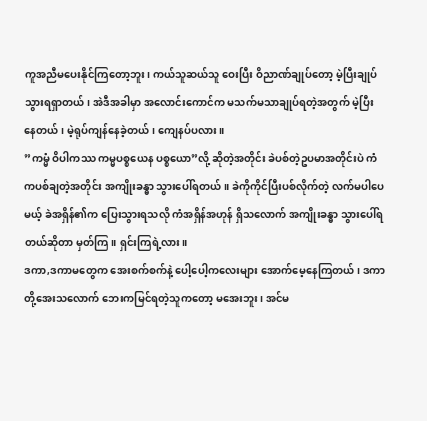ကူအညီမပေးနိုင်ကြတော့ဘူး၊ ကယ်သူဆယ်သူ ဝေးပြီး ဝိညာဏ်ချုပ်တော့ မဲ့ပြီးချုပ်သွားရရှာတယ်၊ အဲဒီအခါမှာ အလောင်းကောင်က မသက်မသာချုပ်ရတဲ့အတွက် မဲ့ပြီးနေတယ်၊ မဲ့ရုပ်ကျန်နေခဲ့တယ်၊ ကျေနပ်ပလား။
”ကမ္မံ ဝိပါကဿ ကမ္မပစ္စယေန ပစ္စယော”လို့ ဆိုတဲ့အတိုင်း ခဲပစ်တဲ့ဥပမာအတိုင်းပဲ ကံကပစ်ချတဲ့အတိုင်း အကျိုးခန္ဓာ သွားပေါ်ရတယ်။ ခဲကိုကိုင်ပြီးပစ်လိုက်တဲ့ လက်မပါပေမယ့် ခဲအရှိန်၏က ပြေးသွားရသလို ကံအရှိန်အဟုန် ရှိသလောက် အကျိုးခန္ဓာ သွားပေါ်ရတယ်ဆိုတာ မှတ်ကြ။ ရှင်းကြရဲ့လား။
ဒကာ,ဒကာမတွေက အေးစက်စက်နဲ့ ပေါ့ပေါ့ကလေးများ အောက်မေ့နေကြတယ်၊ ဒကာတို့အေးသလောက် ဘေးကမြင်ရတဲ့သူကတော့ မအေးဘူး၊ အင်မ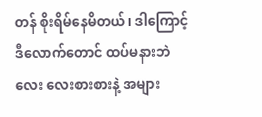တန် စိုးရိမ်နေမိတယ်၊ ဒါကြောင့် ဒီလောက်တောင် ထပ်မနားဘဲ လေး လေးစားစားနဲ့ အများ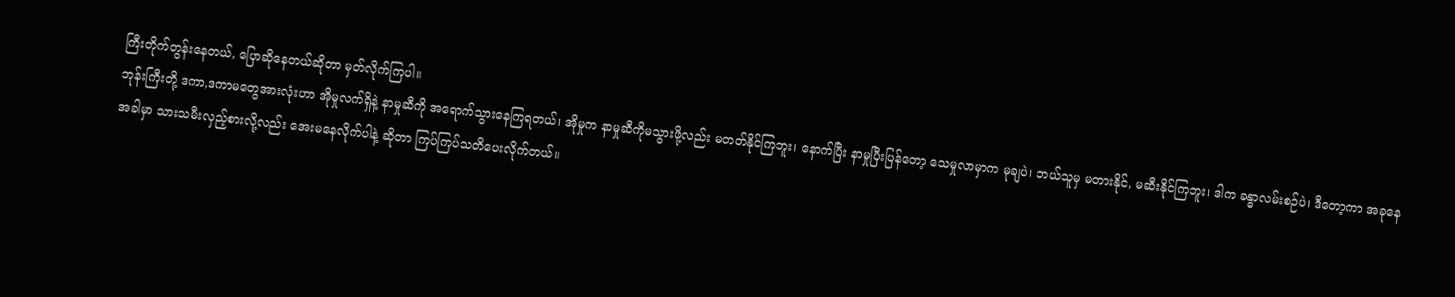ကြီးတိုက်တွန်းနေတယ်, ပြောဆိုနေတယ်ဆိုတာ မှတ်လိုက်ကြပါ။
ဘုန်းကြီးတို့ ဒကာ,ဒကာမတွေအားလုံးဟာ အိုမှုလက်ရှိနဲ့ နာမှုဆီကို အရောက်သွားနေကြရတယ်၊ အိုမှုက နာမှုဆီကိုမသွားဖို့လည်း မတတ်နိုင်ကြဘူး၊ နောက်ပြီး နာမှုပြီးပြန်တော့ သေမှုလာမှာက မုချပဲ၊ ဘယ်သူမှ မတားနိုင်, မဆီးနိုင်ကြဘူး၊ ဒါက ခန္ဓာလမ်းစဉ်ပဲ၊ ဒီတော့ကာ အခုနေအခါမှာ သားသမီးလှည့်စားလို့လည်း အေးမနေလိုက်ပါနဲ့ ဆိုတာ ကြပ်ကြပ်သတိပေးလိုက်တယ်။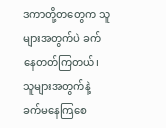ဒကာတို့တတွေက သူများအတွက်ပဲ ခက်နေတတ်ကြတယ်၊ သူများအတွက်နဲ့ ခက်မနေကြစေ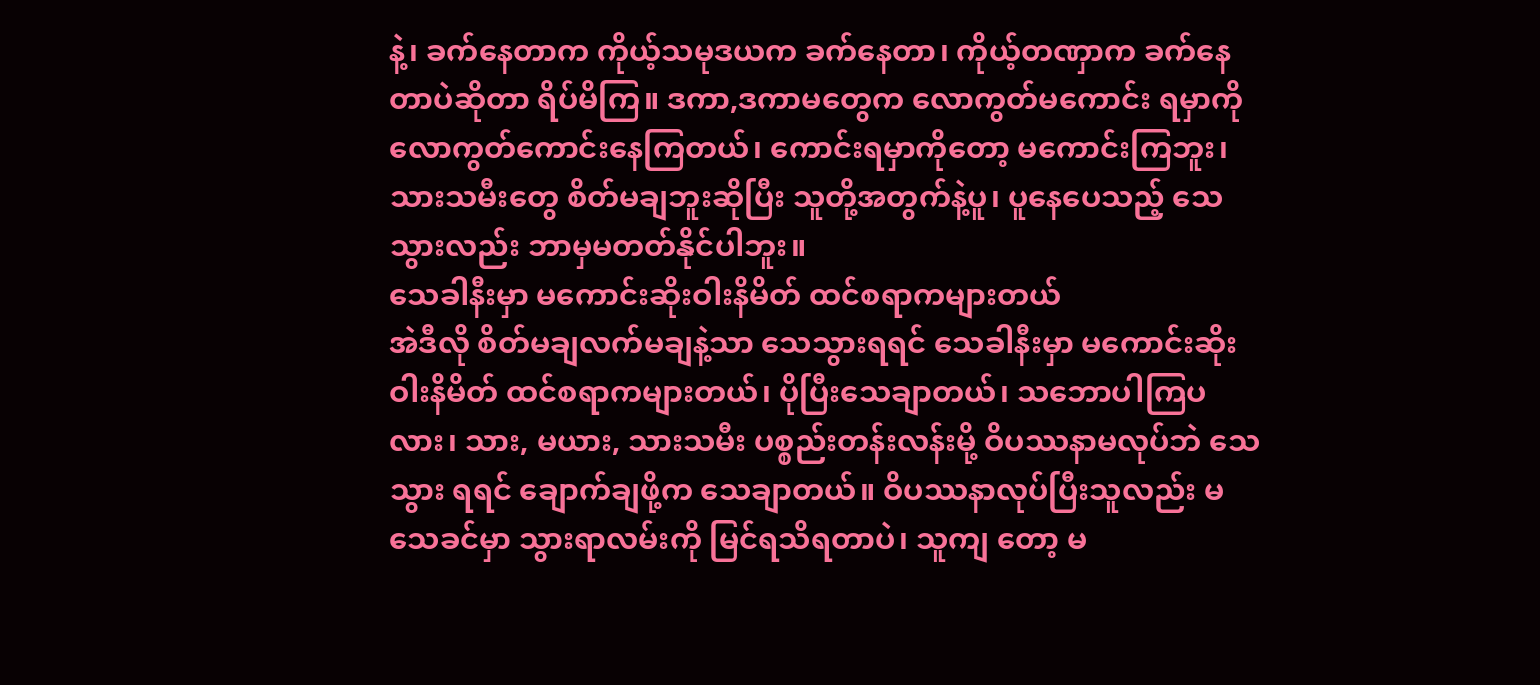နဲ့၊ ခက်နေတာက ကိုယ့်သမုဒယက ခက်နေတာ၊ ကိုယ့်တဏှာက ခက်နေတာပဲဆိုတာ ရိပ်မိကြ။ ဒကာ,ဒကာမတွေက လောကွတ်မကောင်း ရမှာကို လောကွတ်ကောင်းနေကြတယ်၊ ကောင်းရမှာကိုတော့ မကောင်းကြဘူး၊ သားသမီးတွေ စိတ်မချဘူးဆိုပြီး သူတို့အတွက်နဲ့ပူ၊ ပူနေပေသည့် သေသွားလည်း ဘာမှမတတ်နိုင်ပါဘူး။
သေခါနီးမှာ မကောင်းဆိုးဝါးနိမိတ် ထင်စရာကများတယ်
အဲဒီလို စိတ်မချလက်မချနဲ့သာ သေသွားရရင် သေခါနီးမှာ မကောင်းဆိုးဝါးနိမိတ် ထင်စရာကများတယ်၊ ပိုပြီးသေချာတယ်၊ သဘောပါကြပလား၊ သား, မယား, သားသမီး ပစ္စည်းတန်းလန်းမို့ ဝိပဿနာမလုပ်ဘဲ သေသွား ရရင် ချောက်ချဖို့က သေချာတယ်။ ဝိပဿနာလုပ်ပြီးသူလည်း မသေခင်မှာ သွားရာလမ်းကို မြင်ရသိရတာပဲ၊ သူကျ တော့ မ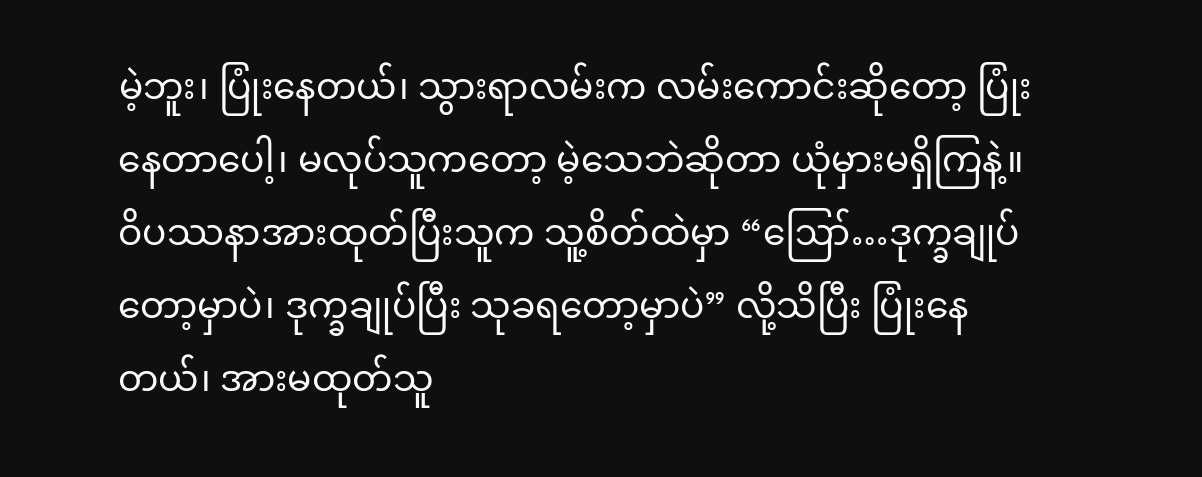မဲ့ဘူး၊ ပြုံးနေတယ်၊ သွားရာလမ်းက လမ်းကောင်းဆိုတော့ ပြုံးနေတာပေါ့၊ မလုပ်သူကတော့ မဲ့သေဘဲဆိုတာ ယုံမှားမရှိကြနဲ့။
ဝိပဿနာအားထုတ်ပြီးသူက သူ့စိတ်ထဲမှာ “ဪ…ဒုက္ခချုပ်တော့မှာပဲ၊ ဒုက္ခချုပ်ပြီး သုခရတော့မှာပဲ” လို့သိပြီး ပြုံးနေတယ်၊ အားမထုတ်သူ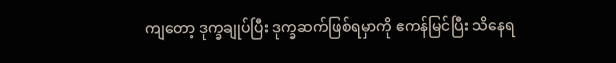ကျတော့ ဒုက္ခချုပ်ပြီး ဒုက္ခဆက်ဖြစ်ရမှာကို ဧကန်မြင်ပြီး သိနေရ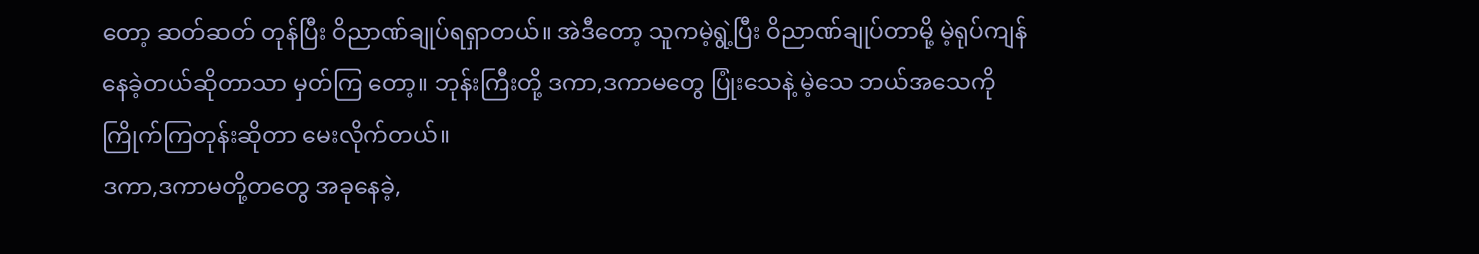တော့ ဆတ်ဆတ် တုန်ပြီး ဝိညာဏ်ချုပ်ရရှာတယ်။ အဲဒီတော့ သူကမဲ့ရွဲ့ပြီး ဝိညာဏ်ချုပ်တာမို့ မဲ့ရုပ်ကျန်နေခဲ့တယ်ဆိုတာသာ မှတ်ကြ တော့။ ဘုန်းကြီးတို့ ဒကာ,ဒကာမတွေ ပြုံးသေနဲ့ မဲ့သေ ဘယ်အသေကို ကြိုက်ကြတုန်းဆိုတာ မေးလိုက်တယ်။
ဒကာ,ဒကာမတို့တတွေ အခုနေခဲ့,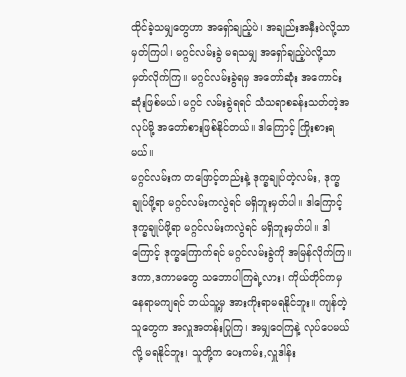ထိုင်ခဲ့သမျှတွေဟာ အရှော်ချည့်ပဲ၊ အချည်းအနှီးပဲလို့သာ မှတ်ကြပါ၊ မဂ္ဂင်လမ်းခွဲ မရသမျှ အရှော်ချည့်ပဲလို့သာ မှတ်လိုက်ကြ။ မဂ္ဂင်လမ်းခွဲရမှ အတော်ဆုံး အကောင်းဆုံးဖြစ်မယ်၊ မဂ္ဂင် လမ်းခွဲရရင် သံသရာစခန်းသတ်တဲ့အလုပ်မို့ အတော်စားဖြစ်နိုင်တယ်။ ဒါကြောင့် ကြိုးစားရမယ်။
မဂ္ဂင်လမ်းက တဖြောင့်တည်းနဲ့ ဒုက္ခချုပ်တဲ့လမ်း, ဒုက္ခချုပ်ဖို့ရာ မဂ္ဂင်လမ်းကလွဲရင် မရှိဘူးမှတ်ပါ။ ဒါကြောင့် ဒုက္ခချုပ်ဖို့ရာ မဂ္ဂင်လမ်းကလွဲရင် မရှိဘူးမှတ်ပါ။ ဒါကြောင့် ဒုက္ခကြောက်ရင် မဂ္ဂင်လမ်းခွဲကို အမြန်လိုက်ကြ။
ဒကာ,ဒကာမတွေ သဘောပါကြရဲ့လား၊ ကိုယ်တိုင်ကမှ နေရာမကျရင် ဘယ်သူ့မှ အားကိုးရာမရနိုင်ဘူး။ ကျန်တဲ့သူတွေက အလှူအတန်းပြုကြ၊ အမျှဝေကြနဲ့ လုပ်ပေမယ်လို့ မရနိုင်ဘူး၊ သူတို့က ပေးကမ်း,လှူဒါန်း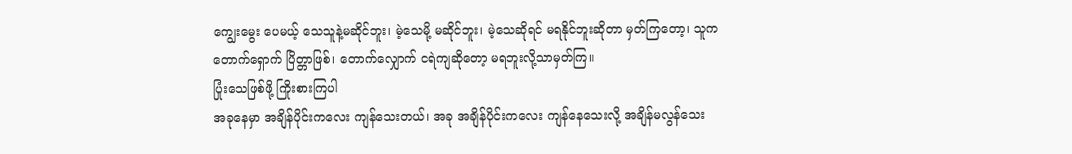ကျွေးမွေး ပေမယ့် သေသူနဲ့မဆိုင်ဘူး၊ မဲ့သေမို့ မဆိုင်ဘူး၊ မဲ့သေဆိုရင် မရနိုင်ဘူးဆိုတာ မှတ်ကြတော့၊ သူက တောက်ရှောက် ပြိတ္တာဖြစ်၊ တောက်လျှောက် ငရဲကျဆိုတော့ မရဘူးလို့သာမှတ်ကြ။
ပြုံးသေဖြစ်ဖို့ ကြိုးစားကြပါ
အခုနေမှာ အချိန်ပိုင်းကလေး ကျန်သေးတယ်၊ အခု အချိန်ပိုင်းကလေး ကျန်နေသေးလို့ အချိန်မလွန်သေး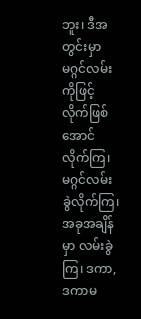ဘူး၊ ဒီအတွင်းမှာ မဂ္ဂင်လမ်းကိုဖြင့် လိုက်ဖြစ်အောင်လိုက်ကြ၊ မဂ္ဂင်လမ်းခွဲလိုက်ကြ၊ အခုအချိန်မှာ လမ်းခွဲကြ၊ ဒကာ, ဒကာမ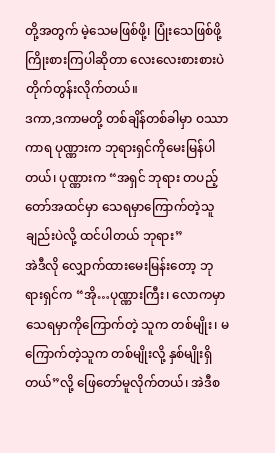တို့အတွက် မဲ့သေမဖြစ်ဖို့၊ ပြုံးသေဖြစ်ဖို့ ကြိုးစားကြပါဆိုတာ လေးလေးစားစားပဲ တိုက်တွန်းလိုက်တယ်။
ဒကာ,ဒကာမတို့ တစ်ချိန်တစ်ခါမှာ ဝဿာကာရ ပုဏ္ဏားက ဘုရားရှင်ကိုမေးမြန်ပါတယ်၊ ပုဏ္ဏားက “အရှင် ဘုရား တပည့်တော်အထင်မှာ သေရမှာကြောက်တဲ့သူချည်းပဲလို့ ထင်ပါတယ် ဘုရား”
အဲဒီလို လျှောက်ထားမေးမြန်းတော့ ဘုရားရှင်က “အို…ပုဏ္ဏားကြီး၊ လောကမှာ သေရမှာကိုကြောက်တဲ့ သူက တစ်မျိုး၊ မကြောက်တဲ့သူက တစ်မျိုးလို့ နှစ်မျိုးရှိတယ်”လို့ ဖြေတော်မူလိုက်တယ်၊ အဲဒီစ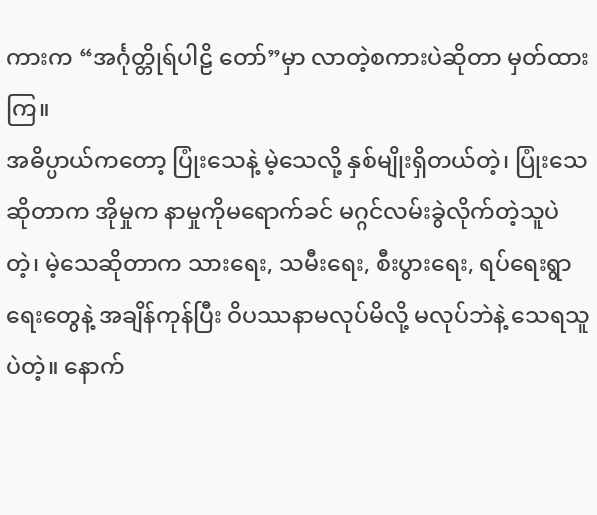ကားက “အင်္ဂုတ္တိုရ်ပါဠိ တော်”မှာ လာတဲ့စကားပဲဆိုတာ မှတ်ထားကြ။
အဓိပ္ပာယ်ကတော့ ပြုံးသေနဲ့ မဲ့သေလို့ နှစ်မျိုးရှိတယ်တဲ့၊ ပြုံးသေဆိုတာက အိုမှုက နာမှုကိုမရောက်ခင် မဂ္ဂင်လမ်းခွဲလိုက်တဲ့သူပဲတဲ့၊ မဲ့သေဆိုတာက သားရေး, သမီးရေး, စီးပွားရေး, ရပ်ရေးရွာရေးတွေနဲ့ အချိန်ကုန်ပြီး ဝိပဿနာမလုပ်မိလို့ မလုပ်ဘဲနဲ့ သေရသူပဲတဲ့။ နောက်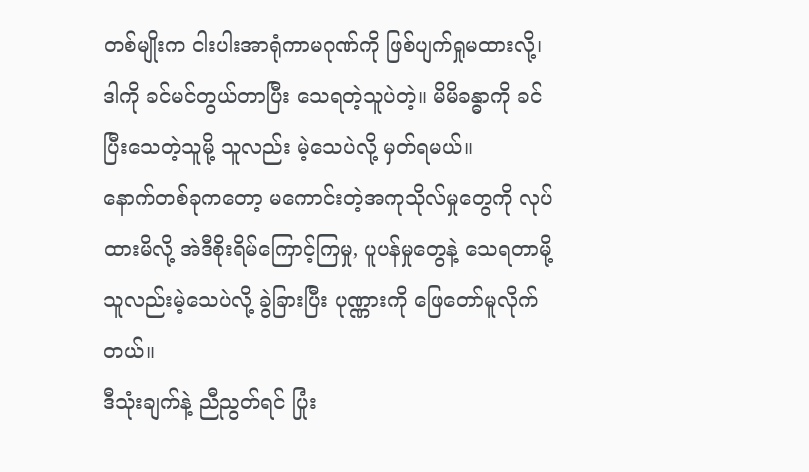တစ်မျိုးက ငါးပါးအာရုံကာမဂုဏ်ကို ဖြစ်ပျက်ရှုမထားလို့၊ ဒါကို ခင်မင်တွယ်တာပြီး သေရတဲ့သူပဲတဲ့။ မိမိခန္ဓာကို ခင်ပြီးသေတဲ့သူမို့ သူလည်း မဲ့သေပဲလို့ မှတ်ရမယ်။
နောက်တစ်ခုကတော့ မကောင်းတဲ့အကုသိုလ်မှုတွေကို လုပ်ထားမိလို့ အဲဒီစိုးရိမ်ကြောင့်ကြမှု, ပူပန်မှုတွေနဲ့ သေရတာမို့ သူလည်းမဲ့သေပဲလို့ ခွဲခြားပြီး ပုဏ္ဏားကို ဖြေတော်မူလိုက်တယ်။
ဒီသုံးချက်နဲ့ ညီညွတ်ရင် ပြုံး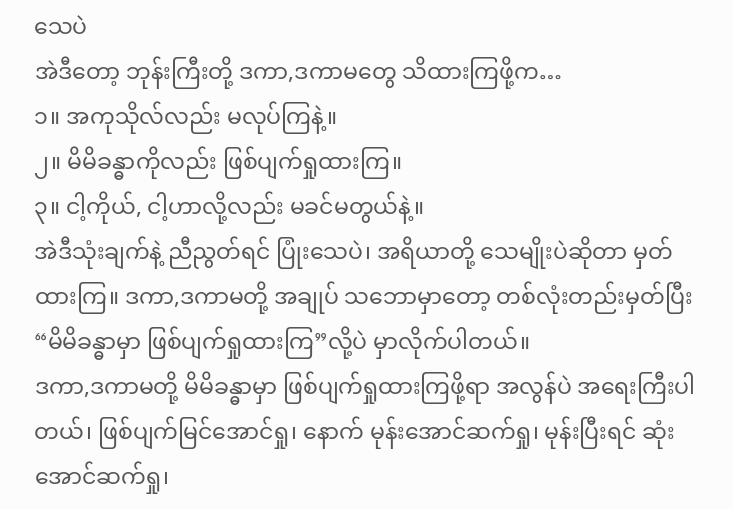သေပဲ
အဲဒီတော့ ဘုန်းကြီးတို့ ဒကာ,ဒကာမတွေ သိထားကြဖို့က…
၁။ အကုသိုလ်လည်း မလုပ်ကြနဲ့။
၂။ မိမိခန္ဓာကိုလည်း ဖြစ်ပျက်ရှုထားကြ။
၃။ ငါ့ကိုယ်, ငါ့ဟာလို့လည်း မခင်မတွယ်နဲ့။
အဲဒီသုံးချက်နဲ့ ညီညွတ်ရင် ပြုံးသေပဲ၊ အရိယာတို့ သေမျိုးပဲဆိုတာ မှတ်ထားကြ။ ဒကာ,ဒကာမတို့ အချုပ် သဘောမှာတော့ တစ်လုံးတည်းမှတ်ပြီး “မိမိခန္ဓာမှာ ဖြစ်ပျက်ရှုထားကြ”လို့ပဲ မှာလိုက်ပါတယ်။
ဒကာ,ဒကာမတို့ မိမိခန္ဓာမှာ ဖြစ်ပျက်ရှုထားကြဖို့ရာ အလွန်ပဲ အရေးကြီးပါတယ်၊ ဖြစ်ပျက်မြင်အောင်ရှု၊ နောက် မုန်းအောင်ဆက်ရှု၊ မုန်းပြီးရင် ဆုံးအောင်ဆက်ရှု၊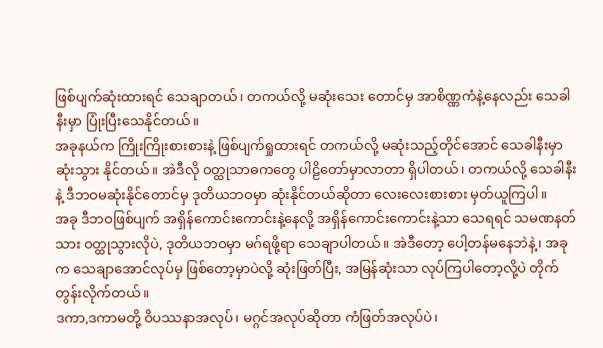ဖြစ်ပျက်ဆုံးထားရင် သေချာတယ်၊ တကယ်လို့ မဆုံးသေး တောင်မှ အာစိဏ္ဏကံနဲ့နေလည်း သေခါနီးမှာ ပြုံးပြီးသေနိုင်တယ်။
အခုနယ်က ကြိုးကြိုးစားစားနဲ့ ဖြစ်ပျက်ရှုထားရင် တကယ်လို့ မဆုံးသည့်တိုင်အောင် သေခါနီးမှာ ဆုံးသွား နိုင်တယ်။ အဲဒီလို ဝတ္ထုသာဓကတွေ ပါဠိတော်မှာလာတာ ရှိပါတယ်၊ တကယ်လို့ သေခါနီးနဲ့ ဒီဘဝမဆုံးနိုင်တောင်မှ ဒုတိယဘဝမှာ ဆုံးနိုင်တယ်ဆိုတာ လေးလေးစားစား မှတ်ယူကြပါ။
အခု ဒီဘဝဖြစ်ပျက် အရှိန်ကောင်းကောင်းနဲ့နေလို့ အရှိန်ကောင်းကောင်းနဲ့သာ သေရရင် သမဏနတ်သား ဝတ္ထုသွားလိုပဲ, ဒုတိယဘဝမှာ မဂ်ရဖို့ရာ သေချာပါတယ်။ အဲဒီတော့ ပေါ့တန်မနေဘဲနဲ့၊ အခုက သေချာအောင်လုပ်မှ ဖြစ်တော့မှာပဲလို့ ဆုံးဖြတ်ပြီး, အမြန်ဆုံးသာ လုပ်ကြပါတော့လို့ပဲ တိုက်တွန်းလိုက်တယ်။
ဒကာ,ဒကာမတို့ ဝိပဿနာအလုပ်၊ မဂ္ဂင်အလုပ်ဆိုတာ ကံဖြတ်အလုပ်ပဲ၊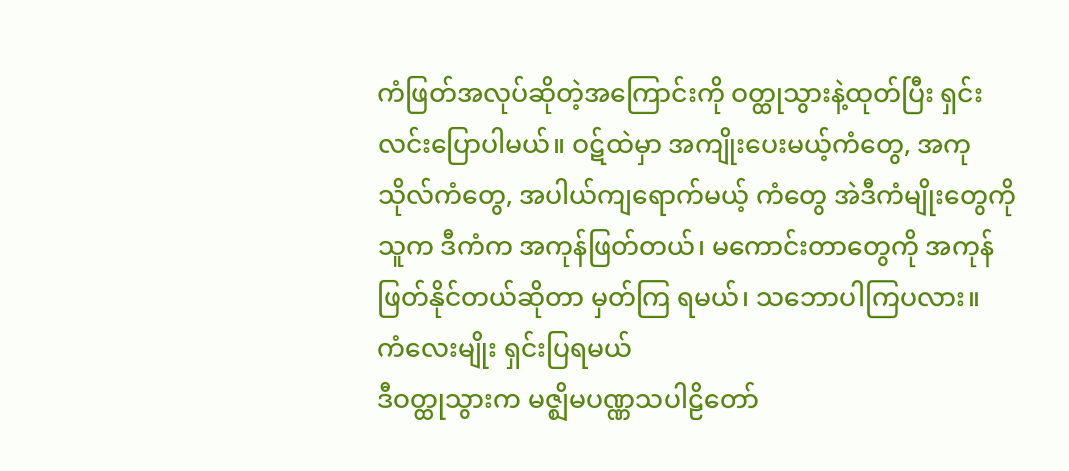ကံဖြတ်အလုပ်ဆိုတဲ့အကြောင်းကို ဝတ္ထုသွားနဲ့ထုတ်ပြီး ရှင်းလင်းပြောပါမယ်။ ဝဋ်ထဲမှာ အကျိုးပေးမယ့်ကံတွေ, အကုသိုလ်ကံတွေ, အပါယ်ကျရောက်မယ့် ကံတွေ အဲဒီကံမျိုးတွေကို သူက ဒီကံက အကုန်ဖြတ်တယ်၊ မကောင်းတာတွေကို အကုန်ဖြတ်နိုင်တယ်ဆိုတာ မှတ်ကြ ရမယ်၊ သဘောပါကြပလား။
ကံလေးမျိုး ရှင်းပြရမယ်
ဒီဝတ္ထုသွားက မဇ္ဈိမပဏ္ဏသပါဠိတော်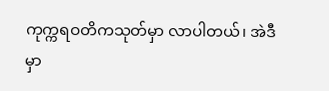ကုက္ကရဝတိကသုတ်မှာ လာပါတယ်၊ အဲဒီမှာ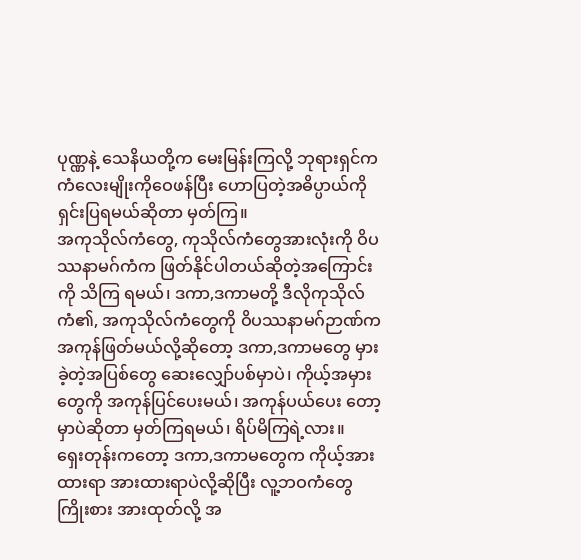ပုဏ္ဏနဲ့ သေနိယတို့က မေးမြန်းကြလို့ ဘုရားရှင်က ကံလေးမျိုးကိုဝေဖန်ပြီး ဟောပြတဲ့အဓိပ္ပာယ်ကို ရှင်းပြရမယ်ဆိုတာ မှတ်ကြ။
အကုသိုလ်ကံတွေ, ကုသိုလ်ကံတွေအားလုံးကို ဝိပဿနာမဂ်ကံက ဖြတ်နိုင်ပါတယ်ဆိုတဲ့အကြောင်းကို သိကြ ရမယ်၊ ဒကာ,ဒကာမတို့ ဒီလိုကုသိုလ်ကံ၏, အကုသိုလ်ကံတွေကို ဝိပဿနာမဂ်ဉာဏ်က အကုန်ဖြတ်မယ်လို့ဆိုတော့ ဒကာ,ဒကာမတွေ မှားခဲ့တဲ့အပြစ်တွေ ဆေးလျှော်ပစ်မှာပဲ၊ ကိုယ့်အမှားတွေကို အကုန်ပြင်ပေးမယ်၊ အကုန်ပယ်ပေး တော့မှာပဲဆိုတာ မှတ်ကြရမယ်၊ ရိပ်မိကြရဲ့လား။
ရှေးတုန်းကတော့ ဒကာ,ဒကာမတွေက ကိုယ့်အားထားရာ အားထားရာပဲလို့ဆိုပြီး လူ့ဘဝကံတွေ ကြိုးစား အားထုတ်လို့ အ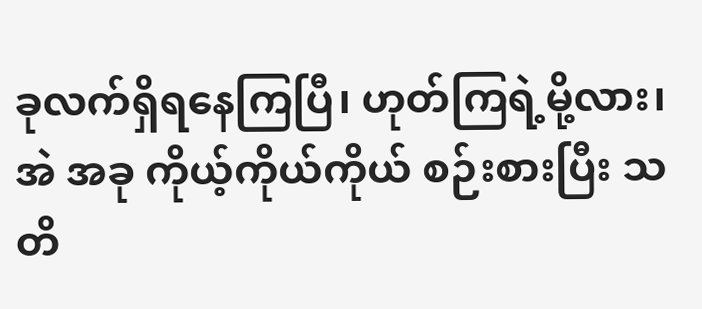ခုလက်ရှိရနေကြပြီ၊ ဟုတ်ကြရဲ့မို့လား၊ အဲ အခု ကိုယ့်ကိုယ်ကိုယ် စဉ်းစားပြီး သတိ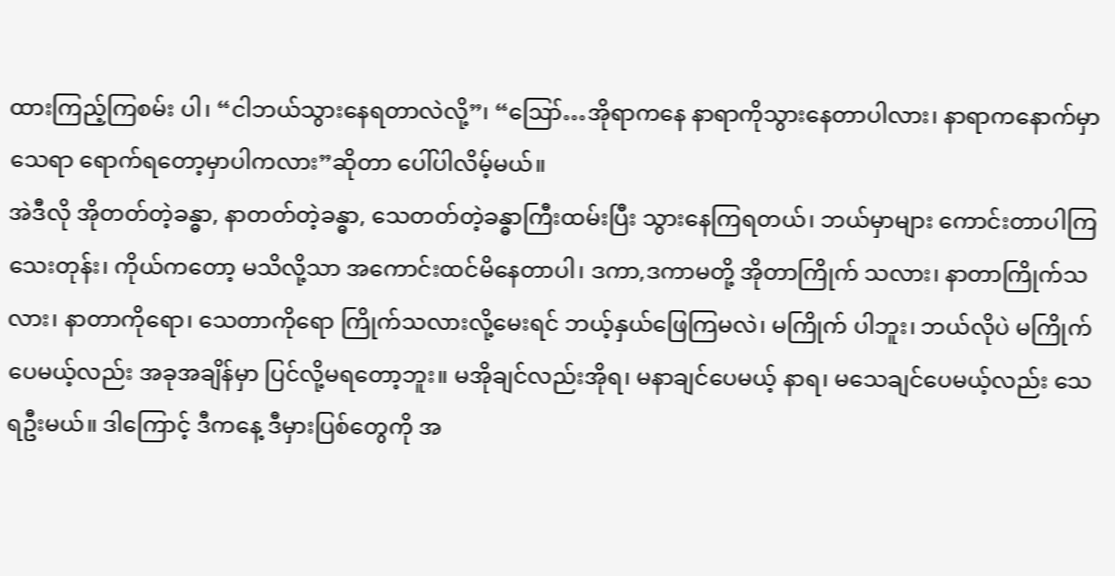ထားကြည့်ကြစမ်း ပါ၊ “ငါဘယ်သွားနေရတာလဲလို့”၊ “ဪ…အိုရာကနေ နာရာကိုသွားနေတာပါလား၊ နာရာကနောက်မှာ သေရာ ရောက်ရတော့မှာပါကလား”ဆိုတာ ပေါ်ပါလိမ့်မယ်။
အဲဒီလို အိုတတ်တဲ့ခန္ဓာ, နာတတ်တဲ့ခန္ဓာ, သေတတ်တဲ့ခန္ဓာကြီးထမ်းပြီး သွားနေကြရတယ်၊ ဘယ်မှာများ ကောင်းတာပါကြသေးတုန်း၊ ကိုယ်ကတော့ မသိလို့သာ အကောင်းထင်မိနေတာပါ၊ ဒကာ,ဒကာမတို့ အိုတာကြိုက် သလား၊ နာတာကြိုက်သလား၊ နာတာကိုရော၊ သေတာကိုရော ကြိုက်သလားလို့မေးရင် ဘယ့်နှယ်ဖြေကြမလဲ၊ မကြိုက် ပါဘူး၊ ဘယ်လိုပဲ မကြိုက်ပေမယ့်လည်း အခုအချိန်မှာ ပြင်လို့မရတော့ဘူး။ မအိုချင်လည်းအိုရ၊ မနာချင်ပေမယ့် နာရ၊ မသေချင်ပေမယ့်လည်း သေရဦးမယ်။ ဒါကြောင့် ဒီကနေ့ ဒီမှားပြစ်တွေကို အ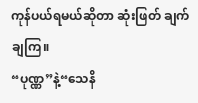ကုန်ပယ်ရမယ်ဆိုတာ ဆုံးဖြတ် ချက်ချကြ။
“ပုဏ္ဏ”နဲ့“သေနိ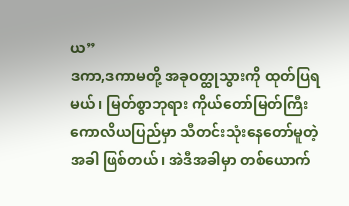ယ”
ဒကာ,ဒကာမတို့ အခုဝတ္ထုသွားကို ထုတ်ပြရမယ်၊ မြတ်စွာဘုရား ကိုယ်တော်မြတ်ကြီး ကောလိယပြည်မှာ သီတင်းသုံးနေတော်မူတဲ့အခါ ဖြစ်တယ်၊ အဲဒီအခါမှာ တစ်ယောက်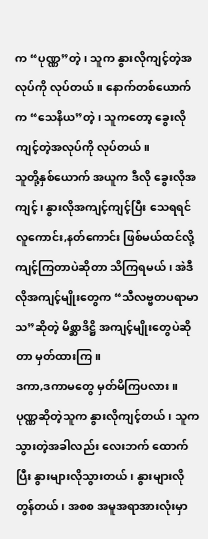က “ပုဏ္ဏ”တဲ့၊ သူက နွားလိုကျင့်တဲ့အလုပ်ကို လုပ်တယ်။ နောက်တစ်ယောက်က “သေနိယ”တဲ့၊ သူကတော့ ခွေးလိုကျင့်တဲ့အလုပ်ကို လုပ်တယ်။
သူတို့နှစ်ယောက် အယူက ဒီလို ခွေးလိုအကျင့်၊ နွားလိုအကျင့်ကျင့်ပြီး သေရရင် လူကောင်း,နတ်ကောင်း ဖြစ်မယ်ထင်လို့ ကျင့်ကြတာပဲဆိုတာ သိကြရမယ်၊ အဲဒီလိုအကျင့်မျိုးတွေက “သီလဗ္ဗတပရာမာသ”ဆိုတဲ့ မိစ္ဆာဒိဋ္ဌိ အကျင့်မျိုးတွေပဲဆိုတာ မှတ်ထားကြ။
ဒကာ,ဒကာမတွေ မှတ်မိကြပလား။ ပုဏ္ဏဆိုတဲ့သူက နွားလိုကျင့်တယ်၊ သူက သွားတဲ့အခါလည်း လေးဘက် ထောက်ပြီး နွားများလိုသွားတယ်၊ နွားများလိုတွန်တယ်၊ အစစ အမူအရာအားလုံးမှာ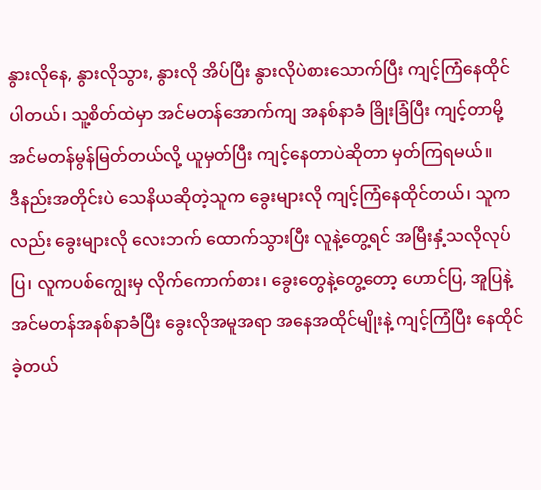နွားလိုနေ, နွားလိုသွား, နွားလို အိပ်ပြီး နွားလိုပဲစားသောက်ပြီး ကျင့်ကြံနေထိုင်ပါတယ်၊ သူ့စိတ်ထဲမှာ အင်မတန်အောက်ကျ အနစ်နာခံ ခြိုးခြံပြီး ကျင့်တာမို့ အင်မတန်မွန်မြတ်တယ်လို့ ယူမှတ်ပြီး ကျင့်နေတာပဲဆိုတာ မှတ်ကြရမယ်။
ဒီနည်းအတိုင်းပဲ သေနိယဆိုတဲ့သူက ခွေးများလို ကျင့်ကြံနေထိုင်တယ်၊ သူကလည်း ခွေးများလို လေးဘက် ထောက်သွားပြီး လူနဲ့တွေ့ရင် အမြီးနှံ့သလိုလုပ်ပြ၊ လူကပစ်ကျွေးမှ လိုက်ကောက်စား၊ ခွေးတွေနဲ့တွေ့တော့ ဟောင်ပြ, အူပြနဲ့ အင်မတန်အနစ်နာခံပြီး ခွေးလိုအမူအရာ အနေအထိုင်မျိုးနဲ့ ကျင့်ကြံပြီး နေထိုင်ခဲ့တယ်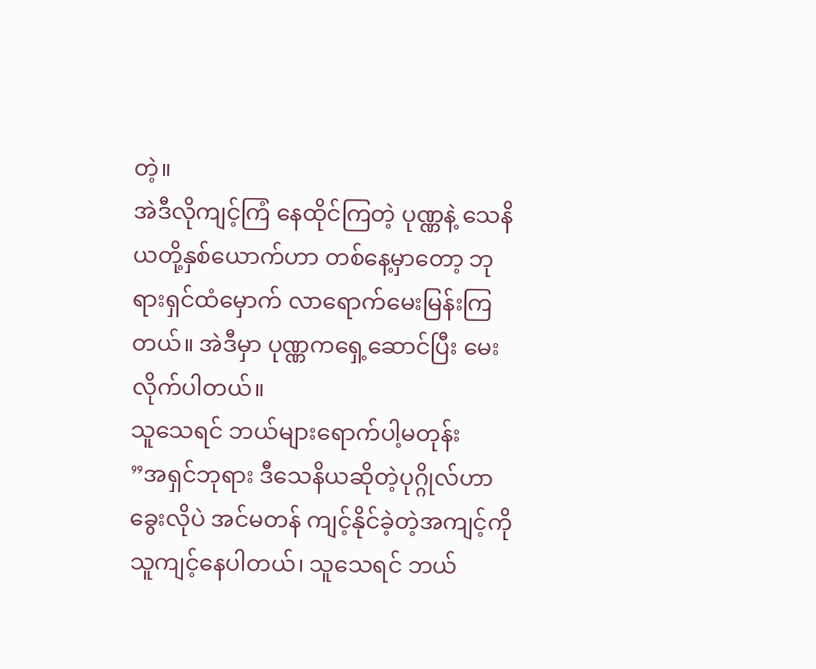တဲ့။
အဲဒီလိုကျင့်ကြံ နေထိုင်ကြတဲ့ ပုဏ္ဏနဲ့ သေနိယတို့နှစ်ယောက်ဟာ တစ်နေ့မှာတော့ ဘုရားရှင်ထံမှောက် လာရောက်မေးမြန်းကြတယ်။ အဲဒီမှာ ပုဏ္ဏကရှေ့ဆောင်ပြီး မေးလိုက်ပါတယ်။
သူသေရင် ဘယ်များရောက်ပါ့မတုန်း
”အရှင်ဘုရား ဒီသေနိယဆိုတဲ့ပုဂ္ဂိုလ်ဟာ ခွေးလိုပဲ အင်မတန် ကျင့်နိုင်ခဲ့တဲ့အကျင့်ကို သူကျင့်နေပါတယ်၊ သူသေရင် ဘယ်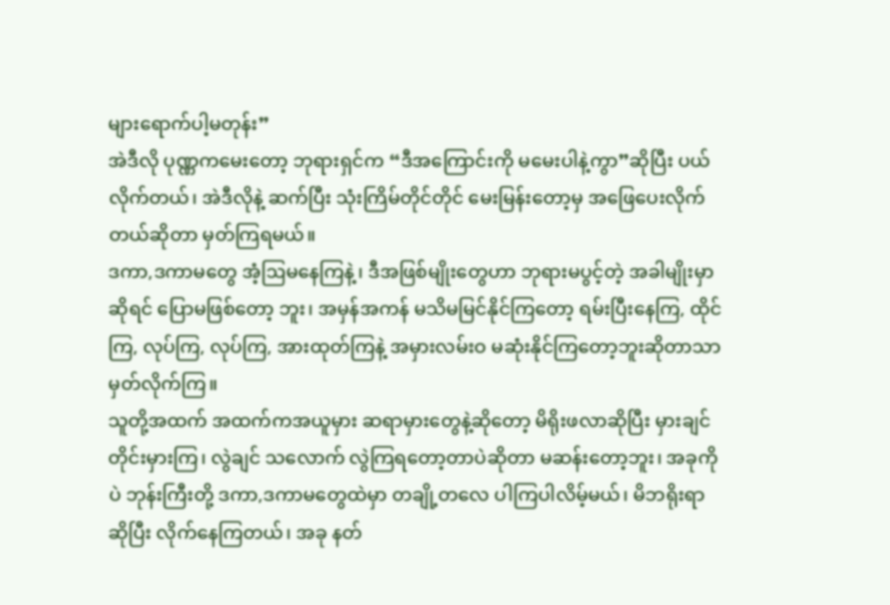များရောက်ပါ့မတုန်း”
အဲဒီလို ပုဏ္ဏကမေးတော့ ဘုရားရှင်က “ဒီအကြောင်းကို မမေးပါနဲ့ကွာ”ဆိုပြီး ပယ်လိုက်တယ်၊ အဲဒီလိုနဲ့ ဆက်ပြီး သုံးကြိမ်တိုင်တိုင် မေးမြန်းတော့မှ အဖြေပေးလိုက်တယ်ဆိုတာ မှတ်ကြရမယ်။
ဒကာ,ဒကာမတွေ အံ့ဩမနေကြနဲ့၊ ဒီအဖြစ်မျိုးတွေဟာ ဘုရားမပွင့်တဲ့ အခါမျိုးမှာဆိုရင် ပြောမဖြစ်တော့ ဘူး၊ အမှန်အကန် မသိမမြင်နိုင်ကြတော့ ရမ်းပြီးနေကြ, ထိုင်ကြ, လုပ်ကြ, လုပ်ကြ, အားထုတ်ကြနဲ့ အမှားလမ်းဝ မဆုံးနိုင်ကြတော့ဘူးဆိုတာသာ မှတ်လိုက်ကြ။
သူတို့အထက် အထက်ကအယူမှား ဆရာမှားတွေနဲ့ဆိုတော့ မိရိုးဖလာဆိုပြီး မှားချင်တိုင်းမှားကြ၊ လွဲချင် သလောက် လွဲကြရတော့တာပဲဆိုတာ မဆန်းတော့ဘူး၊ အခုကိုပဲ ဘုန်းကြီးတို့ ဒကာ,ဒကာမတွေထဲမှာ တချို့တလေ ပါကြပါလိမ့်မယ်၊ မိဘရိုးရာဆိုပြီး လိုက်နေကြတယ်၊ အခု နတ်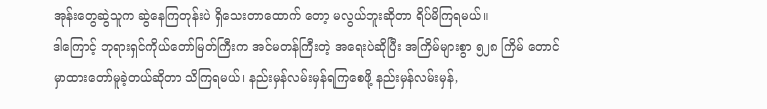အုန်းတွေဆွဲသူက ဆွဲနေကြတုန်းပဲ ရှိသေးတာထောက် တော့ မလွယ်ဘူးဆိုတာ ရိပ်မိကြရမယ်။
ဒါကြောင့် ဘုရားရှင်ကိုယ်တော်မြတ်ကြီးက အင်မတန်ကြီးတဲ့ အရေးပဲဆိုပြီး အကြိမ်များစွာ ၅၂၈ ကြိမ် တောင် မှာထားတော်မူခဲ့တယ်ဆိုတာ သိကြရမယ်၊ နည်းမှန်လမ်းမှန်ရကြစေဖို့ နည်းမှန်လမ်းမှန်,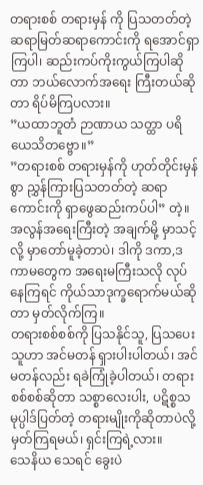တရားစစ် တရားမှန် ကို ပြသတတ်တဲ့ ဆရာမြတ်ဆရာကောင်းကို ရအောင်ရှာကြပါ၊ ဆည်းကပ်ကိုးကွယ်ကြပါဆိုတာ ဘယ်လောက်အရေး ကြီးတယ်ဆိုတာ ရိပ်မိကြပလား။
”ယထာဘူတံ ဉာဏာယ သတ္ထာ ပရိယေသိတဗ္ဗော။”
”တရားစစ် တရားမှန်ကို ဟုတ်တိုင်းမှန်စွာ ညွှန်ကြားပြသတတ်တဲ့ ဆရာကောင်းကို ရှာဖွေဆည်းကပ်ပါ” တဲ့။
အလွန်အရေးကြီးတဲ့ အချက်မို့ မှာသင့်လို့ မှာတော်မူခဲ့တာပဲ၊ ဒါကို ဒကာ,ဒကာမတွေက အရေးမကြီးသလို လုပ်နေကြရင် ကိုယ်သာဒုက္ခရောက်မယ်ဆိုတာ မှတ်လိုက်ကြ။
တရားစစ်စစ်ကို ပြသနိုင်သူ, ပြသပေးသူဟာ အင်မတန် ရှားပါးပါတယ်၊ အင်မတန်လည်း ရခဲကြုံခဲ့ပါတယ်၊ တရားစစ်စစ်ဆိုတာ သစ္စာလေးပါး, ပဋိစ္စသမုပ္ပါဒ်ပြတ်တဲ့ တရားမျိုးကိုဆိုတာပဲလို့ မှတ်ကြရမယ်၊ ရှင်းကြရဲ့လား။
သေနိယ သေရင် ခွေးပဲ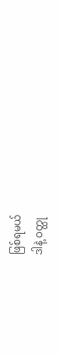ဖြစ်ရမယ်
ဒါနဲ့ ဝတ္ထု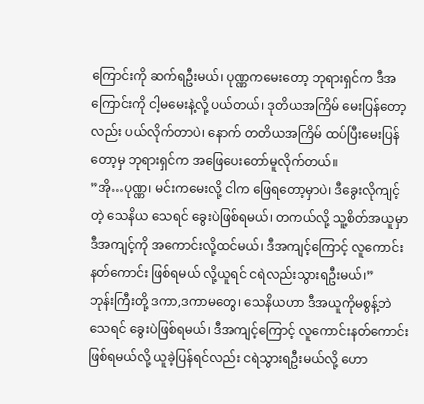ကြောင်းကို ဆက်ရဦးမယ်၊ ပုဏ္ဏကမေးတော့ ဘုရားရှင်က ဒီအကြောင်းကို ငါ့မမေးနဲ့လို့ ပယ်တယ်၊ ဒုတိယအကြိမ် မေးပြန်တော့လည်း ပယ်လိုက်တာပဲ၊ နောက် တတိယအကြိမ် ထပ်ပြီးမေးပြန်တော့မှ ဘုရားရှင်က အဖြေပေးတော်မူလိုက်တယ်။
”အို…ပုဏ္ဏ၊ မင်းကမေးလို့ ငါက ဖြေရတော့မှာပဲ၊ ဒီခွေးလိုကျင့်တဲ့ သေနိယ သေရင် ခွေးပဲဖြစ်ရမယ်၊ တကယ်လို့ သူ့စိတ်အယူမှာ ဒီအကျင့်ကို အကောင်းလို့ထင်မယ်၊ ဒီအကျင့်ကြောင့် လူကောင်းနတ်ကောင်း ဖြစ်ရမယ် လို့ယူရင် ငရဲလည်းသွားရဦးမယ်၊”
ဘုန်းကြီးတို့ ဒကာ,ဒကာမတွေ၊ သေနိယဟာ ဒီအယူကိုမစွန့်ဘဲသေရင် ခွေးပဲဖြစ်ရမယ်၊ ဒီအကျင့်ကြောင့် လူကောင်းနတ်ကောင်း ဖြစ်ရမယ်လို့ ယူခဲ့ပြန်ရင်လည်း ငရဲသွားရဦးမယ်လို့ ဟော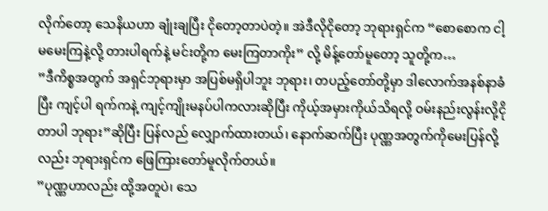လိုက်တော့ သေနိယဟာ ချုံးချပြီး ငိုတော့တာပဲတဲ့။ အဲဒီလိုငိုတော့ ဘုရားရှင်က “စောစောက ငါ့မမေးကြနဲ့လို့ တားပါရက်နဲ့ မင်းတို့က မေးကြတာကိုး” လို့ မိန့်တော်မူတော့ သူတို့က…
”ဒီကိစ္စအတွက် အရှင်ဘုရားမှာ အပြစ်မရှိပါဘူး ဘုရား၊ တပည့်တော်တို့မှာ ဒါလောက်အနစ်နာခံပြီး ကျင့်ပါ ရက်ကနဲ့ ကျင့်ကျိုးမနပ်ပါကလားဆိုပြီး ကိုယ့်အမှားကိုယ်သိရလို့ ဝမ်းနည်းလွန်းလို့ငိုတာပါ ဘုရား”ဆိုပြီး ပြန်လည် လျှောက်ထားတယ်၊ နောက်ဆက်ပြီး ပုဏ္ဏအတွက်ကိုမေးပြန်လို့လည်း ဘုရားရှင်က ဖြေကြားတော်မူလိုက်တယ်။
”ပုဏ္ဏဟာလည်း ထို့အတူပဲ၊ သေ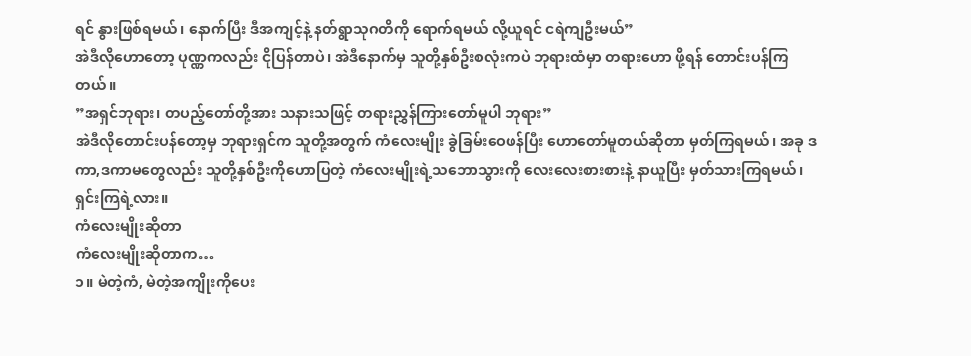ရင် နွားဖြစ်ရမယ်၊ နောက်ပြီး ဒီအကျင့်နဲ့ နတ်ရွာသုဂတိကို ရောက်ရမယ် လို့ယူရင် ငရဲကျဦးမယ်”
အဲဒီလိုဟောတော့ ပုဏ္ဏကလည်း ငိုပြန်တာပဲ၊ အဲဒီနောက်မှ သူတို့နှစ်ဦးစလုံးကပဲ ဘုရားထံမှာ တရားဟော ဖို့ရန် တောင်းပန်ကြတယ်။
”အရှင်ဘုရား၊ တပည့်တော်တို့အား သနားသဖြင့် တရားညွှန်ကြားတော်မူပါ ဘုရား”
အဲဒီလိုတောင်းပန်တော့မှ ဘုရားရှင်က သူတို့အတွက် ကံလေးမျိုး ခွဲခြမ်းဝေဖန်ပြီး ဟောတော်မူတယ်ဆိုတာ မှတ်ကြရမယ်၊ အခု ဒကာ,ဒကာမတွေလည်း သူတို့နှစ်ဦးကိုဟောပြတဲ့ ကံလေးမျိုးရဲ့သဘောသွားကို လေးလေးစားစားနဲ့ နာယူပြီး မှတ်သားကြရမယ်၊ ရှင်းကြရဲ့လား။
ကံလေးမျိုးဆိုတာ
ကံလေးမျိုးဆိုတာက…
၁။ မဲတဲ့ကံ, မဲတဲ့အကျိုးကိုပေး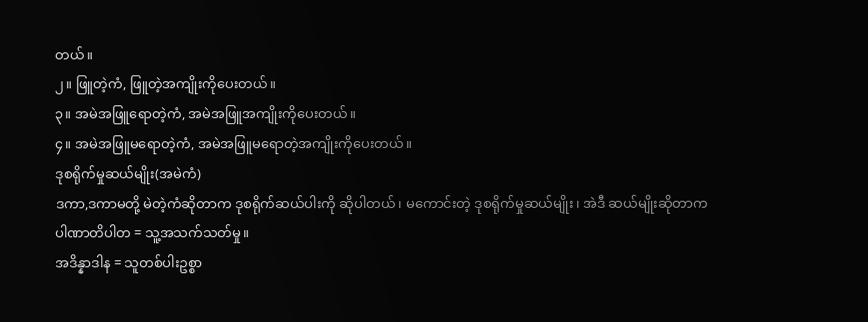တယ်။
၂။ ဖြူတဲ့ကံ, ဖြူတဲ့အကျိုးကိုပေးတယ်။
၃။ အမဲအဖြူရောတဲ့ကံ, အမဲအဖြူအကျိုးကိုပေးတယ်။
၄။ အမဲအဖြူမရောတဲ့ကံ, အမဲအဖြူမရောတဲ့အကျိုးကိုပေးတယ်။
ဒုစရိုက်မှုဆယ်မျိုး(အမဲကံ)
ဒကာ,ဒကာမတို့ မဲတဲ့ကံဆိုတာက ဒုစရိုက်ဆယ်ပါးကို ဆိုပါတယ်၊ မကောင်းတဲ့ ဒုစရိုက်မှုဆယ်မျိုး၊ အဲဒီ ဆယ်မျိုးဆိုတာက
ပါဏာတိပါတ = သူ့အသက်သတ်မှု။
အဒိန္နာဒါန = သူတစ်ပါးဥစ္စာ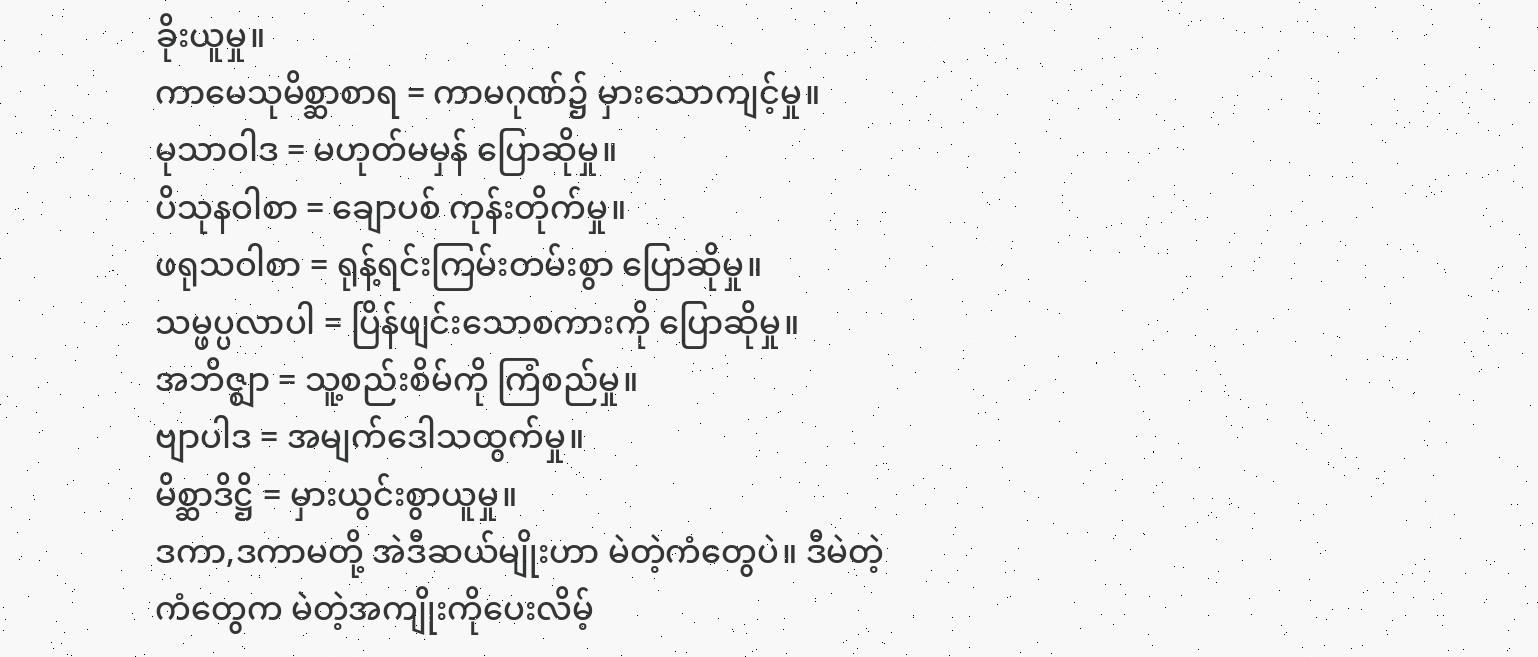ခိုးယူမှု။
ကာမေသုမိစ္ဆာစာရ = ကာမဂုဏ်၌ မှားသောကျင့်မှု။
မုသာဝါဒ = မဟုတ်မမှန် ပြောဆိုမှု။
ပိသုနဝါစာ = ချောပစ် ကုန်းတိုက်မှု။
ဖရုသဝါစာ = ရုန့်ရင်းကြမ်းတမ်းစွာ ပြောဆိုမှု။
သမ္ဖပ္ပလာပါ = ပြိန်ဖျင်းသောစကားကို ပြောဆိုမှု။
အဘိဇ္ဈာ = သူ့စည်းစိမ်ကို ကြံစည်မှု။
ဗျာပါဒ = အမျက်ဒေါသထွက်မှု။
မိစ္ဆာဒိဋ္ဌိ = မှားယွင်းစွာယူမှု။
ဒကာ,ဒကာမတို့ အဲဒီဆယ်မျိုးဟာ မဲတဲ့ကံတွေပဲ။ ဒီမဲတဲ့ကံတွေက မဲတဲ့အကျိုးကိုပေးလိမ့်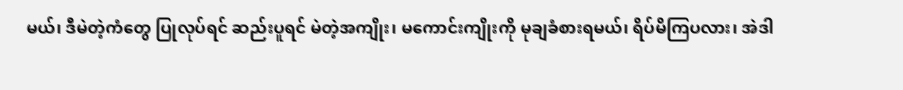မယ်၊ ဒီမဲတဲ့ကံတွေ ပြုလုပ်ရင် ဆည်းပူရင် မဲတဲ့အကျိုး၊ မကောင်းကျိုးကို မုချခံစားရမယ်၊ ရိပ်မိကြပလား၊ အဲဒါ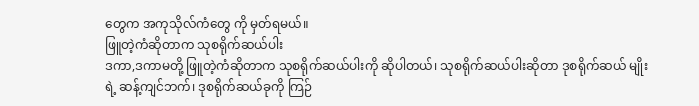တွေက အကုသိုလ်ကံတွေ ကို မှတ်ရမယ်။
ဖြူတဲ့ကံဆိုတာက သုစရိုက်ဆယ်ပါး
ဒကာ,ဒကာမတို့ ဖြူတဲ့ကံဆိုတာက သုစရိုက်ဆယ်ပါးကို ဆိုပါတယ်၊ သုစရိုက်ဆယ်ပါးဆိုတာ ဒုစရိုက်ဆယ် မျိုးရဲ့ ဆန့်ကျင်ဘက်၊ ဒုစရိုက်ဆယ်ခုကို ကြဉ်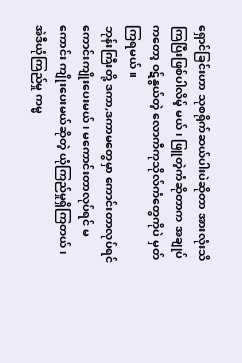ရှောင်ခြင်းဟာ သုစရိုက်ဆယ်ပါးပဲဆိုတာ အားလုံးသိကြပြီးဖြစ်ပါလိမ့် မယ်၊ ဖြူတဲ့ကံဆိုတာက အချုပ်ကတော့ ဝဋ်နွယ်တဲ့ လောကီကုသိုလ်ကံတွေကိုပဲ မှတ်ကြရမယ်။
ဘုန်းကြီးတို့ ဒကာ,ဒကာမတွေမှာ ကောင်းတာလုပ်ရင် ကောင်းကျိုးပေးမယ်၊ မကောင်းတာလုပ်ရင် မကောင်း ကျိုးပေးမယ်ဆိုတဲ့ ယုံကြည်မှုရှိကြတယ်၊ အဲဒီယုံကြည်မှု ကမ္မ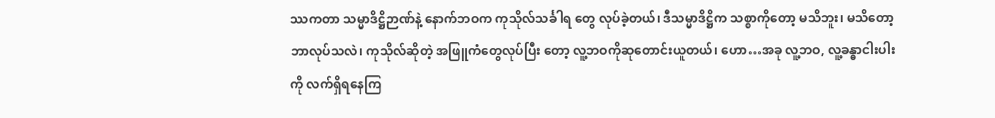ဿကတာ သမ္မာဒိဋ္ဌိဉာဏ်နဲ့ နောက်ဘဝက ကုသိုလ်သင်္ခါရ တွေ လုပ်ခဲ့တယ်၊ ဒီသမ္မာဒိဋ္ဌိက သစ္စာကိုတော့ မသိဘူး၊ မသိတော့ ဘာလုပ်သလဲ၊ ကုသိုလ်ဆိုတဲ့ အဖြူကံတွေလုပ်ပြီး တော့ လူ့ဘဝကိုဆုတောင်းယူတယ်၊ ဟော…အခု လူ့ဘဝ, လူ့ခန္ဓာငါးပါးကို လက်ရှိရနေကြ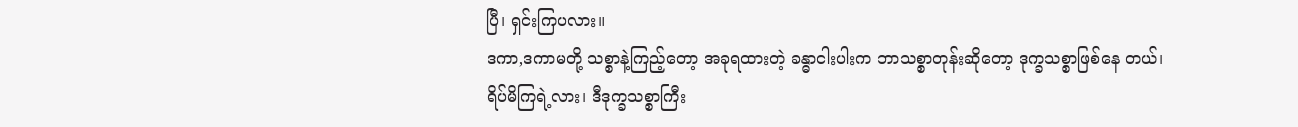ပြီ၊ ရှင်းကြပလား။
ဒကာ,ဒကာမတို့ သစ္စာနဲ့ကြည့်တော့ အခုရထားတဲ့ ခန္ဓာငါးပါးက ဘာသစ္စာတုန်းဆိုတော့ ဒုက္ခသစ္စာဖြစ်နေ တယ်၊ ရိပ်မိကြရဲ့လား၊ ဒီဒုက္ခသစ္စာကြီး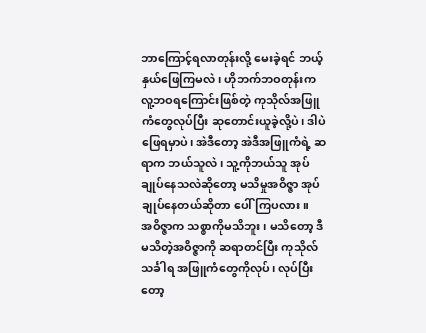ဘာကြောင့်ရလာတုန်းလို့ မေးခဲ့ရင် ဘယ့်နှယ်ဖြေကြမလဲ၊ ဟိုဘက်ဘဝတုန်းက လူ့ဘဝရကြောင်းဖြစ်တဲ့ ကုသိုလ်အဖြူကံတွေလုပ်ပြီး ဆုတောင်းယူခဲ့လို့ပဲ၊ ဒါပဲဖြေရမှာပဲ၊ အဲဒီတော့ အဲဒီအဖြူကံရဲ့ ဆရာက ဘယ်သူလဲ၊ သူ့ကိုဘယ်သူ အုပ်ချုပ်နေသလဲဆိုတော့ မသိမှုအဝိဇ္ဇာ အုပ်ချုပ်နေတယ်ဆိုတာ ပေါ်ကြပလား။
အဝိဇ္ဇာက သစ္စာကိုမသိဘူး၊ မသိတော့ ဒီမသိတဲ့အဝိဇ္ဇာကို ဆရာတင်ပြီး ကုသိုလ်သင်္ခါရ အဖြူကံတွေကိုလုပ်၊ လုပ်ပြီးတော့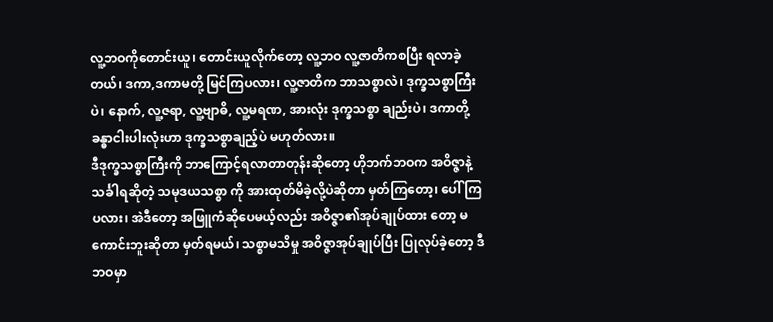လူ့ဘဝကိုတောင်းယူ၊ တောင်းယူလိုက်တော့ လူ့ဘဝ လူ့ဇာတိကစပြီး ရလာခဲ့တယ်၊ ဒကာ,ဒကာမတို့ မြင်ကြပလား၊ လူ့ဇာတိက ဘာသစ္စာလဲ၊ ဒုက္ခသစ္စာကြီးပဲ၊ နောက်, လူ့ဇရာ, လူ့ဗျာဓိ, လူ့မရဏ, အားလုံး ဒုက္ခသစ္စာ ချည်းပဲ၊ ဒကာတို့ ခန္ဓာငါးပါးလုံးဟာ ဒုက္ခသစ္စာချည့်ပဲ မဟုတ်လား။
ဒီဒုက္ခသစ္စာကြီးကို ဘာကြောင့်ရလာတာတုန်းဆိုတော့ ဟိုဘက်ဘဝက အဝိဇ္ဇာနဲ့ သင်္ခါရဆိုတဲ့ သမုဒယသစ္စာ ကို အားထုတ်မိခဲ့လို့ပဲဆိုတာ မှတ်ကြတော့၊ ပေါ်ကြပလား၊ အဲဒီတော့ အဖြူကံဆိုပေမယ့်လည်း အဝိဇ္ဇာ၏အုပ်ချုပ်ထား တော့ မကောင်းဘူးဆိုတာ မှတ်ရမယ်၊ သစ္စာမသိမှု အဝိဇ္ဇာအုပ်ချုပ်ပြီး ပြုလုပ်ခဲ့တော့ ဒီဘဝမှာ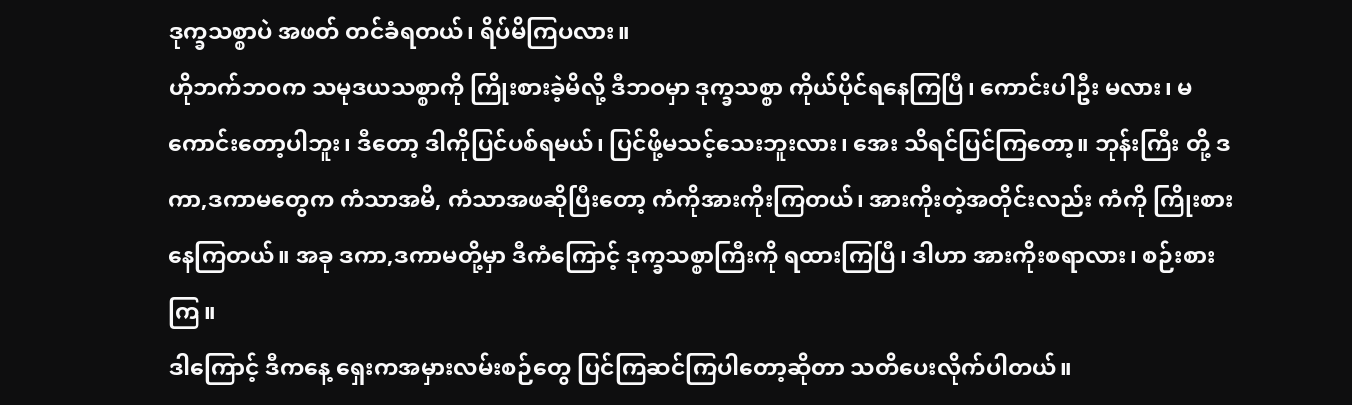ဒုက္ခသစ္စာပဲ အဖတ် တင်ခံရတယ်၊ ရိပ်မိကြပလား။
ဟိုဘက်ဘဝက သမုဒယသစ္စာကို ကြိုးစားခဲ့မိလို့ ဒီဘဝမှာ ဒုက္ခသစ္စာ ကိုယ်ပိုင်ရနေကြပြီ၊ ကောင်းပါဦး မလား၊ မကောင်းတော့ပါဘူး၊ ဒီတော့ ဒါကိုပြင်ပစ်ရမယ်၊ ပြင်ဖို့မသင့်သေးဘူးလား၊ အေး သိရင်ပြင်ကြတော့။ ဘုန်းကြီး တို့ ဒကာ,ဒကာမတွေက ကံသာအမိ, ကံသာအဖဆိုပြီးတော့ ကံကိုအားကိုးကြတယ်၊ အားကိုးတဲ့အတိုင်းလည်း ကံကို ကြိုးစားနေကြတယ်။ အခု ဒကာ,ဒကာမတို့မှာ ဒီကံကြောင့် ဒုက္ခသစ္စာကြီးကို ရထားကြပြီ၊ ဒါဟာ အားကိုးစရာလား၊ စဉ်းစားကြ။
ဒါကြောင့် ဒီကနေ့ ရှေးကအမှားလမ်းစဉ်တွေ ပြင်ကြဆင်ကြပါတော့ဆိုတာ သတိပေးလိုက်ပါတယ်။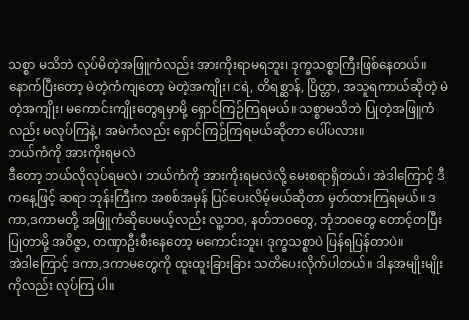သစ္စာ မသိဘဲ လုပ်မိတဲ့အဖြူကံလည်း အားကိုးရာမရဘူး၊ ဒုက္ခသစ္စာကြီးဖြစ်နေတယ်။ နောက်ပြီးတော့ မဲတဲ့ကံကျတော့ မဲတဲ့အကျိုး၊ ငရဲ, တိရစ္ဆာန်, ပြိတ္တာ, အသူရကာယ်ဆိုတဲ့ မဲတဲ့အကျိုး၊ မကောင်းကျိုးတွေရမှာမို့ ရှောင်ကြဉ်ကြရမယ်။ သစ္စာမသိဘဲ ပြုတဲ့အဖြူကံလည်း မလုပ်ကြနဲ့၊ အမဲကံလည်း ရှောင်ကြဉ်ကြရမယ်ဆိုတာ ပေါ်ပလား။
ဘယ်ကံကို အားကိုးရမလဲ
ဒီတော့ ဘယ်လိုလုပ်ရမလဲ၊ ဘယ်ကံကို အားကိုးရမလဲလို့ မေးစရာရှိတယ်၊ အဲဒါကြောင့် ဒီကနေ့ဖြင့် ဆရာ ဘုန်းကြီးက အစစ်အမှန် ပြင်ပေးလိမ့်မယ်ဆိုတာ မှတ်ထားကြရမယ်။ ဒကာ,ဒကာမတို့ အဖြူကံဆိုပေမယ့်လည်း လူ့ဘဝ, နတ်ဘဝတွေ, ဘုံဘဝတွေ တောင့်တပြီးပြုတာမို့ အဝိဇ္ဇာ, တဏှာဦးစီးနေတော့ မကောင်းဘူး၊ ဒုက္ခသစ္စာပဲ ပြန်ရပြန်တာပဲ။
အဲဒါကြောင့် ဒကာ,ဒကာမတွေကို ထူးထူးခြားခြား သတိပေးလိုက်ပါတယ်။ ဒါနအမျိုးမျိုးကိုလည်း လုပ်ကြ ပါ။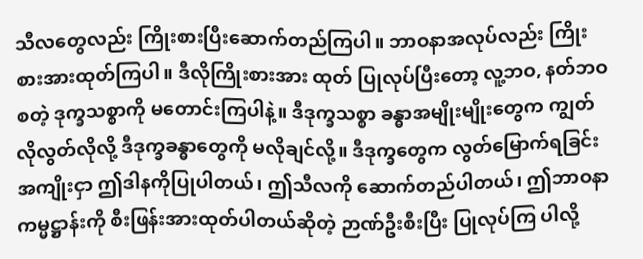သီလတွေလည်း ကြိုးစားပြီးဆောက်တည်ကြပါ။ ဘာဝနာအလုပ်လည်း ကြိုးစားအားထုတ်ကြပါ။ ဒီလိုကြိုးစားအား ထုတ် ပြုလုပ်ပြီးတော့ လူ့ဘဝ, နတ်ဘဝစတဲ့ ဒုက္ခသစ္စာကို မတောင်းကြပါနဲ့။ ဒီဒုက္ခသစ္စာ ခန္ဓာအမျိုးမျိုးတွေက ကျွတ်လိုလွတ်လိုလို့ ဒီဒုက္ခခန္ဓာတွေကို မလိုချင်လို့။ ဒီဒုက္ခတွေက လွတ်မြောက်ရခြင်းအကျိုးငှာ ဤဒါနကိုပြုပါတယ်၊ ဤသီလကို ဆောက်တည်ပါတယ်၊ ဤဘာဝနာ ကမ္မဋ္ဌာန်းကို စီးဖြန်းအားထုတ်ပါတယ်ဆိုတဲ့ ဉာဏ်ဦးစီးပြီး ပြုလုပ်ကြ ပါလို့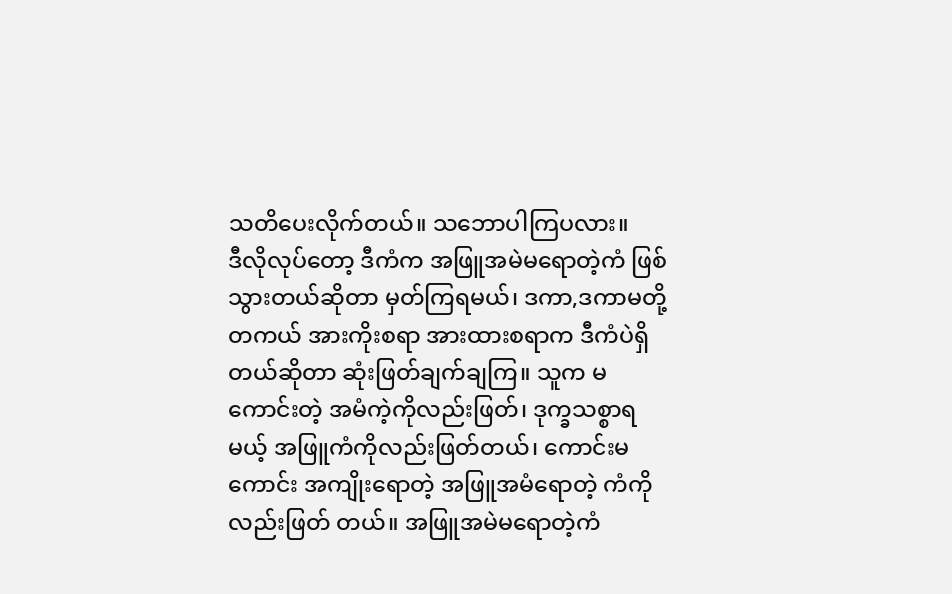သတိပေးလိုက်တယ်။ သဘောပါကြပလား။
ဒီလိုလုပ်တော့ ဒီကံက အဖြူအမဲမရောတဲ့ကံ ဖြစ်သွားတယ်ဆိုတာ မှတ်ကြရမယ်၊ ဒကာ,ဒကာမတို့ တကယ် အားကိုးစရာ အားထားစရာက ဒီကံပဲရှိတယ်ဆိုတာ ဆုံးဖြတ်ချက်ချကြ။ သူက မကောင်းတဲ့ အမံကဲ့ကိုလည်းဖြတ်၊ ဒုက္ခသစ္စာရမယ့် အဖြူကံကိုလည်းဖြတ်တယ်၊ ကောင်းမကောင်း အကျိုးရောတဲ့ အဖြူအမံရောတဲ့ ကံကိုလည်းဖြတ် တယ်။ အဖြူအမဲမရောတဲ့ကံ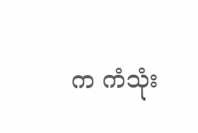က ကံသုံး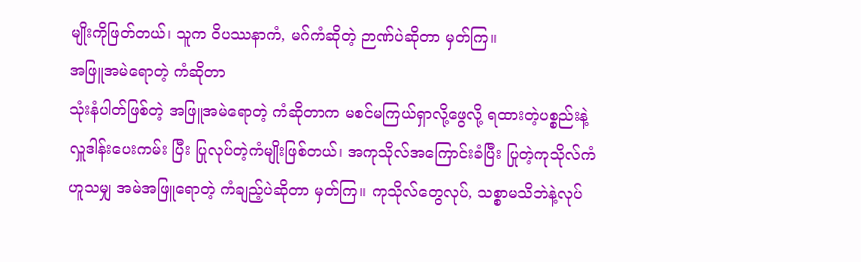မျိုးကိုဖြတ်တယ်၊ သူက ဝိပဿနာကံ, မဂ်ကံဆိုတဲ့ ဉာဏ်ပဲဆိုတာ မှတ်ကြ။
အဖြူအမဲရောတဲ့ ကံဆိုတာ
သုံးနံပါတ်ဖြစ်တဲ့ အဖြူအမဲရောတဲ့ ကံဆိုတာက မစင်မကြယ်ရှာလို့ဖွေလို့ ရထားတဲ့ပစ္စည်းနဲ့ လှူဒါန်းပေးကမ်း ပြီး ပြုလုပ်တဲ့ကံမျိုးဖြစ်တယ်၊ အကုသိုလ်အကြောင်းခံပြီး ပြုတဲ့ကုသိုလ်ကံဟူသမျှ အမဲအဖြူရောတဲ့ ကံချည့်ပဲဆိုတာ မှတ်ကြ။ ကုသိုလ်တွေလုပ်, သစ္စာမသိဘဲနဲ့လုပ်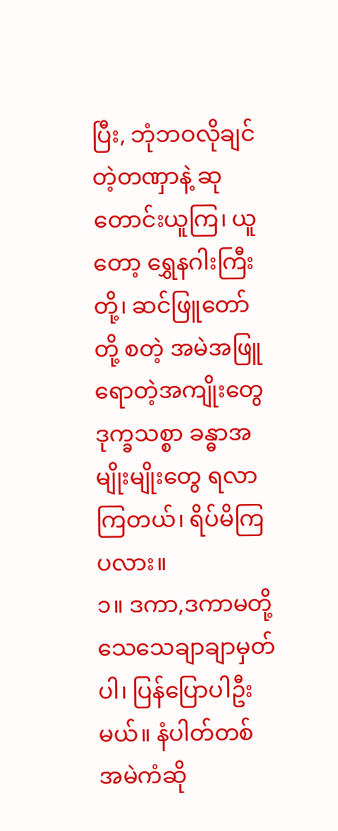ပြီး, ဘုံဘဝလိုချင်တဲ့တဏှာနဲ့ ဆုတောင်းယူကြ၊ ယူတော့ ရွှေနဂါးကြီး တို့၊ ဆင်ဖြူတော်တို့ စတဲ့ အမဲအဖြူရောတဲ့အကျိုးတွေ ဒုက္ခသစ္စာ ခန္ဓာအမျိုးမျိုးတွေ ရလာကြတယ်၊ ရိပ်မိကြပလား။
၁။ ဒကာ,ဒကာမတို့ သေသေချာချာမှတ်ပါ၊ ပြန်ပြောပါဦးမယ်။ နံပါတ်တစ် အမဲကံဆို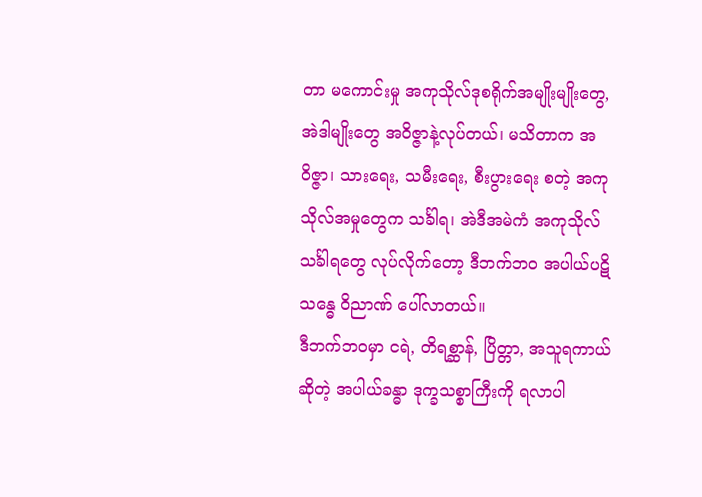တာ မကောင်းမှု အကုသိုလ်ဒုစရိုက်အမျိုးမျိုးတွေ, အဲဒါမျိုးတွေ အဝိဇ္ဇာနဲ့လုပ်တယ်၊ မသိတာက အဝိဇ္ဇာ၊ သားရေး, သမီးရေး, စီးပွားရေး စတဲ့ အကုသိုလ်အမှုတွေက သင်္ခါရ၊ အဲဒီအမဲကံ အကုသိုလ်သင်္ခါရတွေ လုပ်လိုက်တော့ ဒီဘက်ဘဝ အပါယ်ပဋိသန္ဓေ ဝိညာဏ် ပေါ်လာတယ်။
ဒီဘက်ဘဝမှာ ငရဲ, တိရစ္ဆာန်, ပြိတ္တာ, အသူရကာယ်ဆိုတဲ့ အပါယ်ခန္ဓာ ဒုက္ခသစ္စာကြီးကို ရလာပါ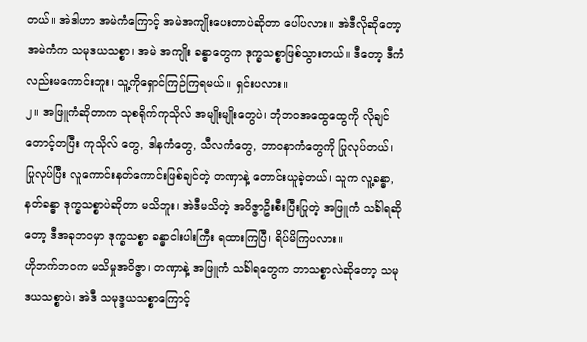တယ်။ အဲဒါဟာ အမဲကံကြောင့် အမဲအကျိုးပေးတာပဲဆိုတာ ပေါ်ပလား။ အဲဒီလိုဆိုတော့ အမဲကံက သမုဒယသစ္စာ၊ အမဲ အကျိုး ခန္ဓာတွေက ဒုက္ခသစ္စာဖြစ်သွားတယ်။ ဒီတော့ ဒီကံလည်းမကောင်းဘူး၊ သူ့ကိုရှောင်ကြဉ်ကြရမယ်။ ရှင်းပလား။
၂။ အဖြူကံဆိုတာက သုစရိုက်ကုသိုလ် အမျိုးမျိုးတွေပဲ၊ ဘုံဘဝအထွေထွေကို လိုချင်တောင့်တပြီး ကုသိုလ် တွေ, ဒါနကံတွေ, သီလကံတွေ, ဘာဝနာကံတွေကို ပြုလုပ်တယ်၊ ပြုလုပ်ပြီး လူကောင်းနတ်ကောင်းဖြစ်ချင်တဲ့ တဏှာနဲ့ တောင်းယူခဲ့တယ်၊ သူက လူ့ခန္ဓာ, နတ်ခန္ဓာ ဒုက္ခသစ္စာပဲဆိုတာ မသိဘူး၊ အဲဒီမသိတဲ့ အဝိဇ္ဇာဦးစီးပြီးပြုတဲ့ အဖြူကံ သင်္ခါရဆိုတော့ ဒီအခုဘဝမှာ ဒုက္ခသစ္စာ ခန္ဓာငါးပါးကြီး ရထားကြပြီ၊ ရိပ်မိကြပလား။
ဟိုဘက်ဘဝက မသိမှုအဝိဇ္ဇာ၊ တဏှာနဲ့ အဖြူကံ သင်္ခါရတွေက ဘာသစ္စာလဲဆိုတော့ သမုဒယသစ္စာပဲ၊ အဲဒီ သမုဒ္ဒယသစ္စာကြောင့်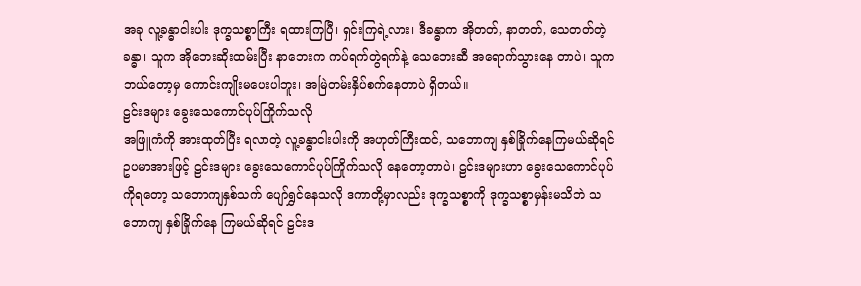အခု လူ့ခန္ဓာငါးပါး ဒုက္ခသစ္စာကြီး ရထားကြပြီ၊ ရှင်းကြရဲ့လား၊ ဒီခန္ဓာက အိုတတ်, နာတတ်, သေတတ်တဲ့ခန္ဓာ၊ သူက အိုဘေးဆိုးထမ်းပြီး နာဘေးက ကပ်ရက်တွဲရက်နဲ့ သေဘေးဆီ အရောက်သွားနေ တာပဲ၊ သူက ဘယ်တော့မှ ကောင်းကျိုးမပေးပါဘူး၊ အမြဲတမ်းနှိပ်စက်နေတာပဲ ရှိတယ်။
ဠင်းဒများ ခွေးသေကောင်ပုပ်ကြိုက်သလို
အဖြူကံကို အားထုတ်ပြီး ရလာတဲ့ လူ့ခန္ဓာငါးပါးကို အဟုတ်ကြီးထင်, သဘောကျ နှစ်ခြိုက်နေကြမယ်ဆိုရင် ဥပမာအားဖြင့် ဠင်းဒများ ခွေးသေကောင်ပုပ်ကြိုက်သလို နေတော့တာပဲ၊ ဠင်းဒများဟာ ခွေးသေကောင်ပုပ်ကိုရတော့ သဘောကျနှစ်သက် ပျော်ရွှင်နေသလို ဒကာတို့မှာလည်း ဒုက္ခသစ္စာကို ဒုက္ခသစ္စာမှန်းမသိဘဲ သဘောကျ နှစ်ခြိုက်နေ ကြမယ်ဆိုရင် ဠင်းဒ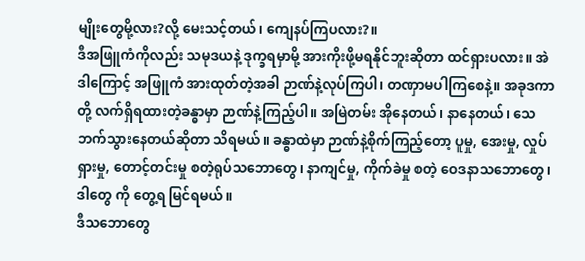မျိုးတွေမို့လား?လို့ မေးသင့်တယ်၊ ကျေနပ်ကြပလား?။
ဒီအဖြူကံကိုလည်း သမုဒယနဲ့ ဒုက္ခရမှာမို့ အားကိုးဖို့မရနိုင်ဘူးဆိုတာ ထင်ရှားပလား။ အဲဒါကြောင့် အဖြူကံ အားထုတ်တဲ့အခါ ဉာဏ်နဲ့လုပ်ကြပါ၊ တဏှာမပါကြစေနဲ့။ အခုဒကာတို့ လက်ရှိရထားတဲ့ခန္ဓာမှာ ဉာဏ်နဲ့ကြည့်ပါ။ အမြဲတမ်း အိုနေတယ်၊ နာနေတယ်၊ သေဘက်သွားနေတယ်ဆိုတာ သိရမယ်။ ခန္ဓာထဲမှာ ဉာဏ်နဲ့စိုက်ကြည့်တော့ ပူမှု, အေးမှု, လှုပ်ရှားမှု, တောင့်တင်းမှု စတဲ့ရုပ်သဘောတွေ၊ နာကျင်မှု, ကိုက်ခဲမှု စတဲ့ ဝေဒနာသဘောတွေ၊ ဒါတွေ ကို တွေ့ရ မြင်ရမယ်။
ဒီသဘောတွေ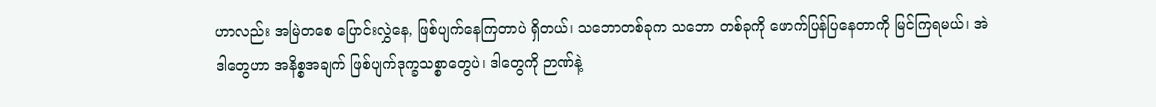ဟာလည်း အမြဲတစေ ပြောင်းလွှဲနေ, ဖြစ်ပျက်နေကြတာပဲ ရှိတယ်၊ သဘောတစ်ခုက သဘော တစ်ခုကို ဖောက်ပြန်ပြနေတာကို မြင်ကြရမယ်၊ အဲဒါတွေဟာ အနိစ္စအချက် ဖြစ်ပျက်ဒုက္ခသစ္စာတွေပဲ၊ ဒါတွေကို ဉာဏ်နဲ့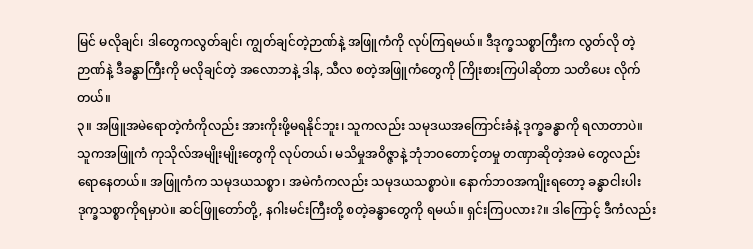မြင် မလိုချင်၊ ဒါတွေကလွတ်ချင်၊ ကျွတ်ချင်တဲ့ဉာဏ်နဲ့ အဖြူကံကို လုပ်ကြရမယ်။ ဒီဒုက္ခသစ္စာကြီးက လွတ်လို တဲ့ဉာဏ်နဲ့ ဒီခန္ဓာကြီးကို မလိုချင်တဲ့ အလောဘနဲ့ ဒါန, သီလ စတဲ့အဖြူကံတွေကို ကြိုးစားကြပါဆိုတာ သတိပေး လိုက်တယ်။
၃။ အဖြူအမဲရောတဲ့ကံကိုလည်း အားကိုးဖို့မရနိုင်ဘူး၊ သူကလည်း သမုဒယအကြောင်းခံနဲ့ ဒုက္ခခန္ဓာကို ရလာတာပဲ။ သူကအဖြူကံ ကုသိုလ်အမျိုးမျိုးတွေကို လုပ်တယ်၊ မသိမှုအဝိဇ္ဇာနဲ့ ဘုံဘဝတောင့်တမှု တဏှာဆိုတဲ့အမဲ တွေလည်း ရောနေတယ်။ အဖြူကံက သမုဒယသစ္စာ၊ အမဲကံကလည်း သမုဒယသစ္စာပဲ။ နောက်ဘဝအကျိုးရတော့ ခန္ဓာငါးပါး ဒုက္ခသစ္စာကိုရမှာပဲ။ ဆင်ဖြူတော်တို့, နဂါးမင်းကြီးတို့ စတဲ့ခန္ဓာတွေကို ရမယ်။ ရှင်းကြပလား?။ ဒါကြောင့် ဒီကံလည်း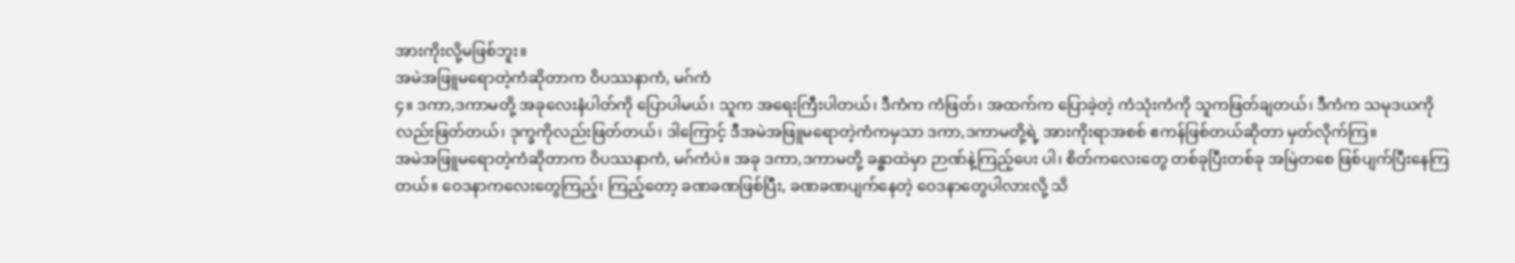အားကိုးလို့မဖြစ်ဘူး။
အမဲအဖြူမရောတဲ့ကံဆိုတာက ဝိပဿနာကံ, မဂ်ကံ
၄။ ဒကာ,ဒကာမတို့ အခုလေးနံပါတ်ကို ပြောပါမယ်၊ သူက အရေးကြီးပါတယ်၊ ဒီကံက ကံဖြတ်၊ အထက်က ပြောခဲ့တဲ့ ကံသုံးကံကို သူကဖြတ်ချတယ်၊ ဒီကံက သမုဒယကိုလည်းဖြတ်တယ်၊ ဒုက္ခကိုလည်းဖြတ်တယ်၊ ဒါကြောင့် ဒီအမဲအဖြူမရောတဲ့ကံကမှသာ ဒကာ,ဒကာမတို့ရဲ့ အားကိုးရာအစစ် ဧကန်ဖြစ်တယ်ဆိုတာ မှတ်လိုက်ကြ။
အမဲအဖြူမရောတဲ့ကံဆိုတာက ဝိပဿနာကံ, မဂ်ကံပဲ။ အခု ဒကာ,ဒကာမတို့ ခန္ဓာထဲမှာ ဉာဏ်နဲ့ကြည့်ပေး ပါ၊ စိတ်ကလေးတွေ တစ်ခုပြီးတစ်ခု အမြဲတစေ ဖြစ်ပျက်ပြီးနေကြတယ်။ ဝေဒနာကလေးတွေကြည့်၊ ကြည့်တော့ ခဏခဏဖြစ်ပြီး, ခဏခဏပျက်နေတဲ့ ဝေဒနာတွေပါလားလို့ သိ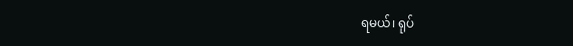ရမယ်၊ ရုပ်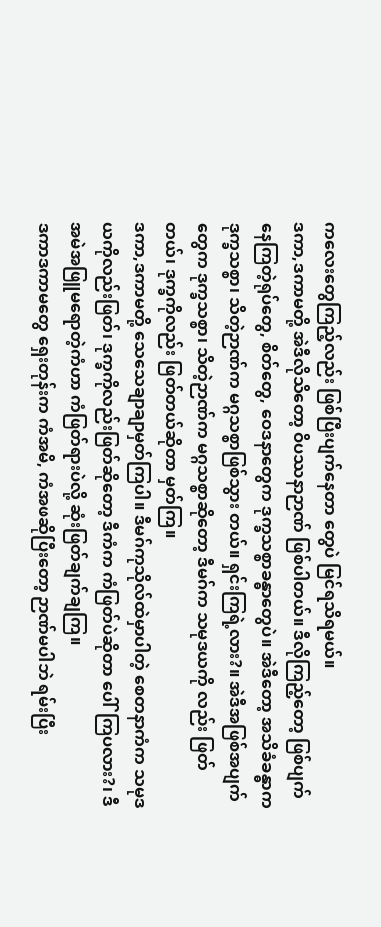ကလေးတွေကြည့်လည်း ဖြစ်ပြီးပျက်နေတာ တွေပဲ မြင်ရသိရမယ်။
ဒကာ,ဒကာမတို့ အဲဒီလိုသိတော့ ဝိပဿနာဉာဏ် ဖြစ်ပါတယ်။ ဒီလိုကြည့်တော့ ဖြစ်ပျက်နေကြတဲ့ရုပ်တွေ, စိတ်တွေ, ဝေဒနာတွေက ဒုက္ခသစ္စာခန္ဓာတွေပဲ။ အဲဒီတော့ အသိခံခန္ဓာက ဒုက္ခသစ္စာ၊ သိတဲ့ဉာဏ်က မဂ္ဂသစ္စာဖြစ်သွား တယ်။ ရှင်းကြရဲ့လား?။ အဲဒီအဖြစ်အပျက်တွေက ဒုက္ခသစ္စာ၊ သိတဲ့ဉာဏ်က မဂ္ဂသစ္စာဆိုတော့ ဒီမဂ်က သမုဒယကို လည်း ဖြတ်တယ်၊ ဒုက္ခကိုလည်း ဖြတ်တယ်ဆိုတာ မှတ်ကြ။
ဒကာ,ဒကာမတို့ သေသေချာချာမှတ်ကြပါ။ ဒီမဂ်ကုသိုလ်ထဲမှာပါတဲ့ စေတနာကံက သမုဒယကိုလည်းဖြတ်၊ ဒုက္ခကိုလည်းဖြတ်ဆိုတော့ ဒီကံက ကံဖြတ်ပဲဆိုတာ ပေါ်ကြပလား?၊ ဒီအမဲအဖြူမရောတဲ့ကံဟာ ကံဖြတ်ရားပဲလို့ ဆုံးဖြတ်ချက်ချကြ။
ဒကာဒကာမတွေ ရှေးတုန်းက ကံအမိ, ကံအဖဆိုပြီးတော့ ဉာဏ်မပါဘဲ ရမ်းပြီး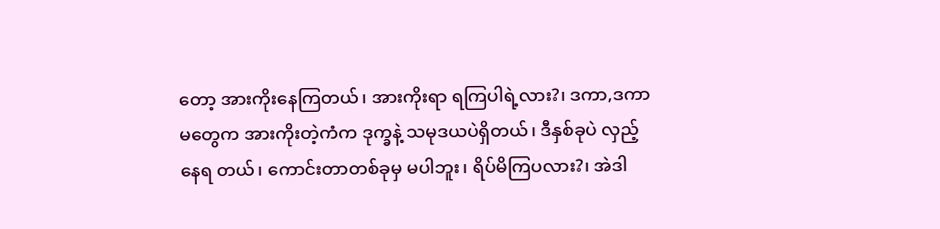တော့ အားကိုးနေကြတယ်၊ အားကိုးရာ ရကြပါရဲ့လား?၊ ဒကာ,ဒကာမတွေက အားကိုးတဲ့ကံက ဒုက္ခနဲ့ သမုဒယပဲရှိတယ်၊ ဒီနှစ်ခုပဲ လှည့်နေရ တယ်၊ ကောင်းတာတစ်ခုမှ မပါဘူး၊ ရိပ်မိကြပလား?၊ အဲဒါ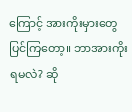ကြောင့် အားကိုးမှားတွေ ပြင်ကြတော့။ ဘာအားကိုးရမလဲ? ဆို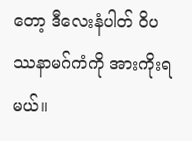တော့ ဒီလေးနံပါတ် ဝိပဿနာမဂ်ကံကို အားကိုးရမယ်။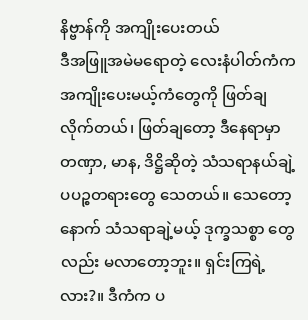နိဗ္ဗာန်ကို အကျိုးပေးတယ်
ဒီအဖြူအမဲမရောတဲ့ လေးနံပါတ်ကံက အကျိုးပေးမယ့်ကံတွေကို ဖြတ်ချလိုက်တယ်၊ ဖြတ်ချတော့ ဒီနေရာမှာ တဏှာ, မာန, ဒိဋ္ဌိဆိုတဲ့ သံသရာနယ်ချဲ့ ပပဉ္စတရားတွေ သေတယ်။ သေတော့ နောက် သံသရာချဲ့မယ့် ဒုက္ခသစ္စာ တွေလည်း မလာတော့ဘူး။ ရှင်းကြရဲ့လား?။ ဒီကံက ပ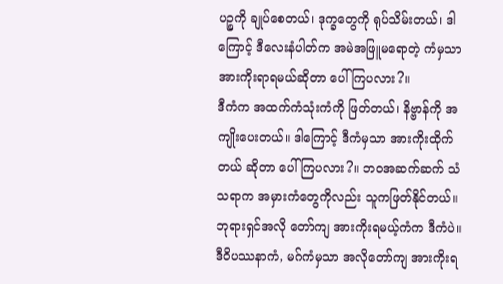ပဉ္စကို ချုပ်စေတယ်၊ ဒုက္ခတွေကို ရုပ်သိမ်းတယ်၊ ဒါကြောင့် ဒီလေးနံပါတ်က အမဲအဖြူမရောတဲ့ ကံမှသာ အားကိုးရာရမယ်ဆိုတာ ပေါ်ကြပလား?။
ဒီကံက အထက်ကံသုံးကံကို ဖြတ်တယ်၊ နိဗ္ဗာန်ကို အကျိုးပေးတယ်။ ဒါကြောင့် ဒီကံမှသာ အားကိုးထိုက်တယ် ဆိုတာ ပေါ်ကြပလား?။ ဘဝအဆက်ဆက် သံသရာက အမှားကံတွေကိုလည်း သူကဖြတ်နိုင်တယ်။ ဘုရားရှင်အလို တော်ကျ အားကိုးရမယ့်ကံက ဒီကံပဲ။ ဒီဝိပဿနာကံ, မဂ်ကံမှသာ အလိုတော်ကျ အားကိုးရ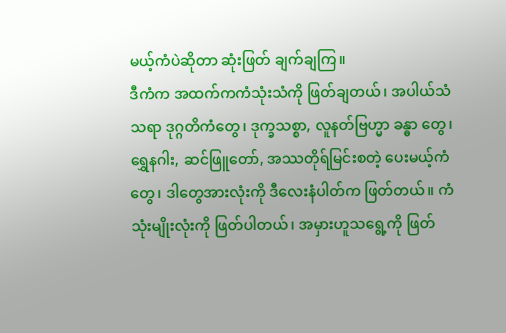မယ့်ကံပဲဆိုတာ ဆုံးဖြတ် ချက်ချကြ။
ဒီကံက အထက်ကကံသုံးသံကို ဖြတ်ချတယ်၊ အပါယ်သံသရာ ဒုဂ္ဂတိကံတွေ၊ ဒုက္ခသစ္စာ, လူနတ်ဗြဟ္မာ ခန္ဓာ တွေ၊ ရွှေနဂါး, ဆင်ဖြူတော်, အဿတိုရ်မြင်းစတဲ့ ပေးမယ့်ကံတွေ၊ ဒါတွေအားလုံးကို ဒီလေးနံပါတ်က ဖြတ်တယ်။ ကံသုံးမျိုးလုံးကို ဖြတ်ပါတယ်၊ အမှားဟူသရွေ့ကို ဖြတ်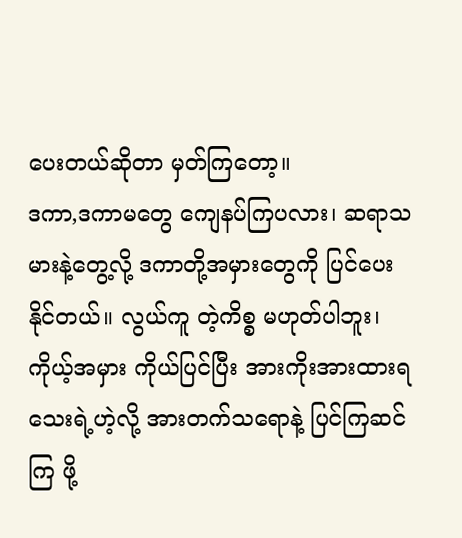ပေးတယ်ဆိုတာ မှတ်ကြတော့။
ဒကာ,ဒကာမတွေ ကျေနပ်ကြပလား၊ ဆရာသမားနဲ့တွေ့လို့ ဒကာတို့အမှားတွေကို ပြင်ပေးနိုင်တယ်။ လွယ်ကူ တဲ့ကိစ္စ မဟုတ်ပါဘူး၊ ကိုယ့်အမှား ကိုယ်ပြင်ပြီး အားကိုးအားထားရသေးရဲ့ဟဲ့လို့ အားတက်သရောနဲ့ ပြင်ကြဆင်ကြ ဖို့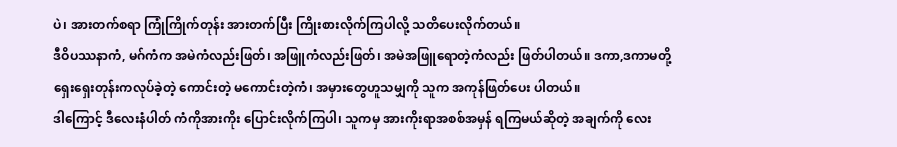ပဲ၊ အားတက်စရာ ကြုံကြိုက်တုန်း အားတက်ပြီး ကြိုးစားလိုက်ကြပါလို့ သတိပေးလိုက်တယ်။
ဒီဝိပဿနာကံ, မဂ်ကံက အမဲကံလည်းဖြတ်၊ အဖြူကံလည်းဖြတ်၊ အမဲအဖြူရောတဲ့ကံလည်း ဖြတ်ပါတယ်။ ဒကာ,ဒကာမတို့ ရှေးရှေးတုန်းကလုပ်ခဲ့တဲ့ ကောင်းတဲ့ မကောင်းတဲ့ကံ၊ အမှားတွေဟူသမျှကို သူက အကုန်ဖြတ်ပေး ပါတယ်။
ဒါကြောင့် ဒီလေးနံပါတ် ကံကိုအားကိုး ပြောင်းလိုက်ကြပါ၊ သူကမှ အားကိုးရာအစစ်အမှန် ရကြမယ်ဆိုတဲ့ အချက်ကို လေး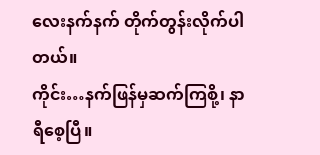လေးနက်နက် တိုက်တွန်းလိုက်ပါတယ်။
ကိုင်း…နက်ဖြန်မှဆက်ကြစို့၊ နာရီစေ့ပြီ။